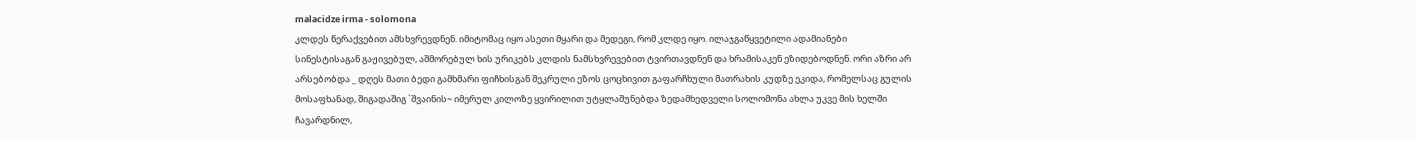malacidze irma - solomona
კლდეს წერაქვებით ამსხვრევდნენ. იმიტომაც იყო ასეთი მყარი და მედეგი, რომ კლდე იყო. ილაჯგაწყვეტილი ადამიანები სინესტისაგან გაჟივებულ, აშმორებულ ხის ურიკებს კლდის ნამსხვრევებით ტვირთავდნენ და ხრამისაკენ ეზიდებოდნენ. ორი აზრი არ არსებობდა _ დღეს მათი ბედი გამხმარი ფიჩხისგან შეკრული ეზოს ცოცხივით გაფარჩხული მათრახის კუდზე ეკიდა, რომელსაც გულის მოსაფხანად, შიგადაშიგ `შვაინის~ იმერულ კილოზე ყვირილით უტყლაშუნებდა ზედამხედველი სოლომონა ახლა უკვე მის ხელში ჩავარდნილ,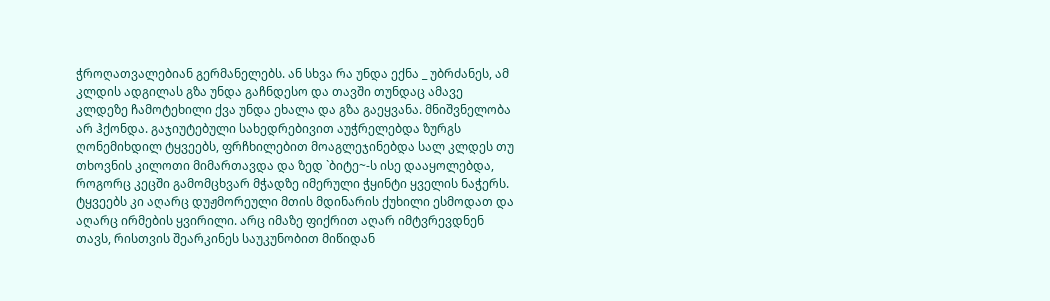ჭროღათვალებიან გერმანელებს. ან სხვა რა უნდა ექნა _ უბრძანეს, ამ კლდის ადგილას გზა უნდა გაჩნდესო და თავში თუნდაც ამავე კლდეზე ჩამოტეხილი ქვა უნდა ეხალა და გზა გაეყვანა. მნიშვნელობა არ ჰქონდა. გაჯიუტებული სახედრებივით აუჭრელებდა ზურგს ღონემიხდილ ტყვეებს, ფრჩხილებით მოაგლეჯინებდა სალ კლდეს თუ თხოვნის კილოთი მიმართავდა და ზედ `ბიტე~-ს ისე დააყოლებდა, როგორც კეცში გამომცხვარ მჭადზე იმერული ჭყინტი ყველის ნაჭერს.
ტყვეებს კი აღარც დუჟმორეული მთის მდინარის ქუხილი ესმოდათ და აღარც ირმების ყვირილი. არც იმაზე ფიქრით აღარ იმტვრევდნენ თავს, რისთვის შეარკინეს საუკუნობით მიწიდან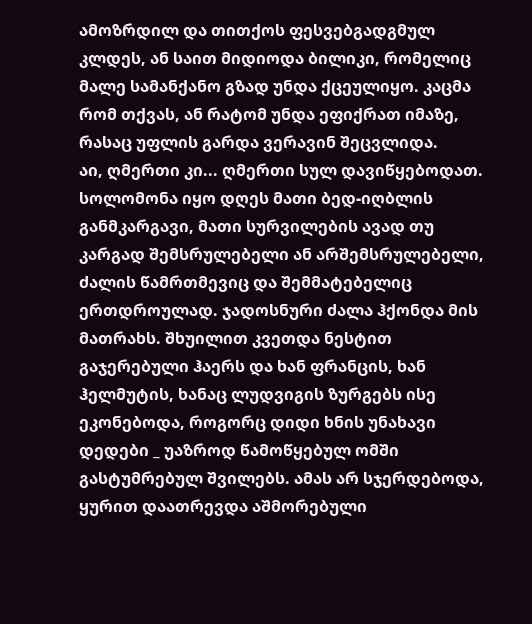ამოზრდილ და თითქოს ფესვებგადგმულ კლდეს, ან საით მიდიოდა ბილიკი, რომელიც მალე სამანქანო გზად უნდა ქცეულიყო. კაცმა რომ თქვას, ან რატომ უნდა ეფიქრათ იმაზე, რასაც უფლის გარდა ვერავინ შეცვლიდა.
აი, ღმერთი კი... ღმერთი სულ დავიწყებოდათ. სოლომონა იყო დღეს მათი ბედ-იღბლის განმკარგავი, მათი სურვილების ავად თუ კარგად შემსრულებელი ან არშემსრულებელი, ძალის წამრთმევიც და შემმატებელიც ერთდროულად. ჯადოსნური ძალა ჰქონდა მის მათრახს. შხუილით კვეთდა ნესტით გაჯერებული ჰაერს და ხან ფრანცის, ხან ჰელმუტის, ხანაც ლუდვიგის ზურგებს ისე ეკონებოდა, როგორც დიდი ხნის უნახავი დედები _ უაზროდ წამოწყებულ ომში გასტუმრებულ შვილებს. ამას არ სჯერდებოდა, ყურით დაათრევდა აშმორებული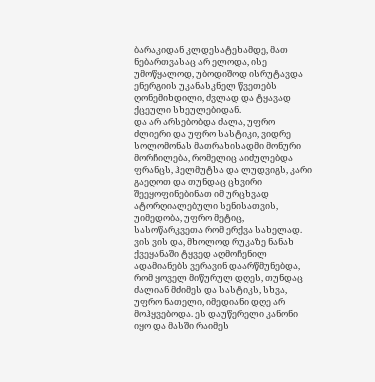ბარაკიდან კლდესატეხამდე, მათ ნებართვასაც არ ელოდა, ისე უმოწყალოდ, უბოდიშოდ ისრუტავდა ენერგიის უკანასკნელ წვეთებს ღონემიხდილი, ძვლად და ტყავად ქცეული სხეულებიდან.
და არ არსებობდა ძალა, უფრო ძლიერი და უფრო სასტიკი, ვიდრე სოლომონას მათრახისადმი მონური მორჩილება, რომელიც აიძულებდა ფრანცს, ჰელმუტსა და ლუდვიგს, კარი გაეღოთ და თუნდაც ცხვირი შეეყოფინებინათ იმ ურცხვად ატორღიალებული სენისათვის, უიმედობა, უფრო მეტიც, სასოწარკვეთა რომ ერქვა სახელად. ვის ვის და, მხოლოდ რუკაზე ნანახ ქვეყანაში ტყვედ აღმოჩენილ ადამიანებს ვერავინ დაარწმუნებდა, რომ ყოველ მიწურულ დღეს, თუნდაც ძალიან მძიმეს და სასტიკს, სხვა, უფრო ნათელი, იმედიანი დღე არ მოჰყვებოდა. ეს დაუწერელი კანონი იყო და მასში რაიმეს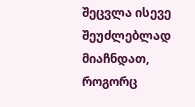შეცვლა ისევე შეუძლებლად მიაჩნდათ, როგორც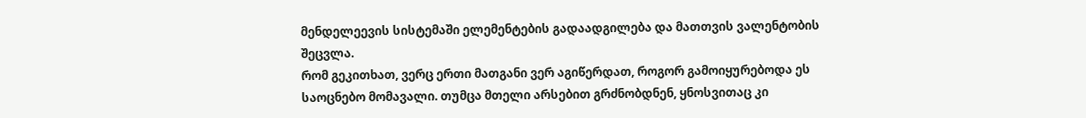მენდელეევის სისტემაში ელემენტების გადაადგილება და მათთვის ვალენტობის შეცვლა.
რომ გეკითხათ, ვერც ერთი მათგანი ვერ აგიწერდათ, როგორ გამოიყურებოდა ეს საოცნებო მომავალი. თუმცა მთელი არსებით გრძნობდნენ, ყნოსვითაც კი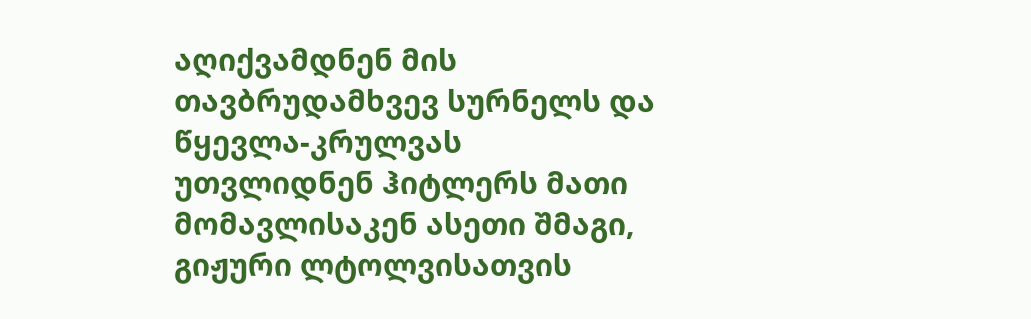აღიქვამდნენ მის თავბრუდამხვევ სურნელს და წყევლა-კრულვას უთვლიდნენ ჰიტლერს მათი მომავლისაკენ ასეთი შმაგი, გიჟური ლტოლვისათვის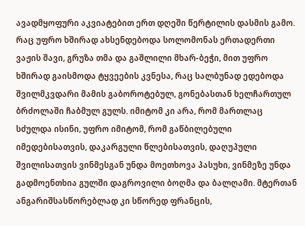ავადმყოფური აკვიატებით ერთ დღეში წერტილის დასმის გამო.
რაც უფრო ხშირად ახსენდებოდა სოლომონას ერთადერთი ვაჟის შავი, გრუზა თმა და გაშლილი მხარ-ბეჭი, მით უფრო ხშირად გაისმოდა ტყვეების კვნესა, რაც სალბუნად ედებოდა შვილმკვდარი მამის გაბოროტებულ, გონებასთან ხელჩართულ ბრძოლაში ჩაბმულ გულს. იმიტომ კი არა, რომ მართლაც სძულდა ისინი, უფრო იმიტომ, რომ გაწბილებული იმედებისათვის, დაკარგული წლებისათვის, დაღუპული შვილისათვის ვინმესგან უნდა მოეთხოვა პასუხი, ვინმეზე უნდა გადმოენთხია გულში დაგროვილი ბოღმა და ბალღამი. მტერთან ანგარიშსასწორებლად კი სწორედ ფრანცის,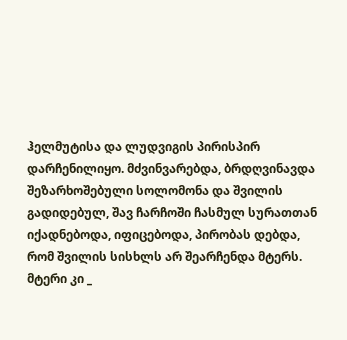ჰელმუტისა და ლუდვიგის პირისპირ დარჩენილიყო. მძვინვარებდა, ბრდღვინავდა შეზარხოშებული სოლომონა და შვილის გადიდებულ, შავ ჩარჩოში ჩასმულ სურათთან იქადნებოდა, იფიცებოდა, პირობას დებდა, რომ შვილის სისხლს არ შეარჩენდა მტერს. მტერი კი _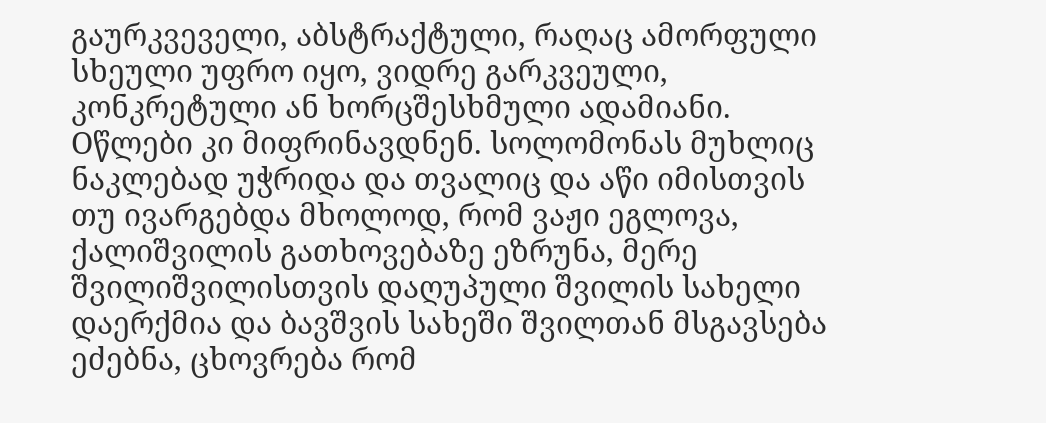გაურკვეველი, აბსტრაქტული, რაღაც ამორფული სხეული უფრო იყო, ვიდრე გარკვეული, კონკრეტული ან ხორცშესხმული ადამიანი.
Oწლები კი მიფრინავდნენ. სოლომონას მუხლიც ნაკლებად უჭრიდა და თვალიც და აწი იმისთვის თუ ივარგებდა მხოლოდ, რომ ვაჟი ეგლოვა, ქალიშვილის გათხოვებაზე ეზრუნა, მერე შვილიშვილისთვის დაღუპული შვილის სახელი დაერქმია და ბავშვის სახეში შვილთან მსგავსება ეძებნა, ცხოვრება რომ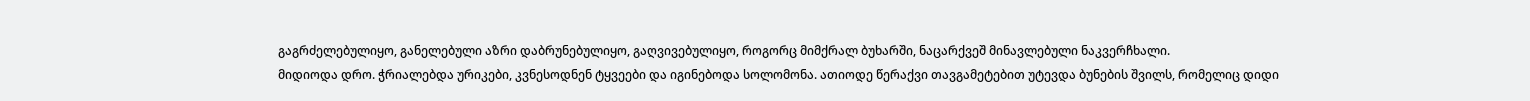გაგრძელებულიყო, განელებული აზრი დაბრუნებულიყო, გაღვივებულიყო, როგორც მიმქრალ ბუხარში, ნაცარქვეშ მინავლებული ნაკვერჩხალი.
მიდიოდა დრო. ჭრიალებდა ურიკები, კვნესოდნენ ტყვეები და იგინებოდა სოლომონა. ათიოდე წერაქვი თავგამეტებით უტევდა ბუნების შვილს, რომელიც დიდი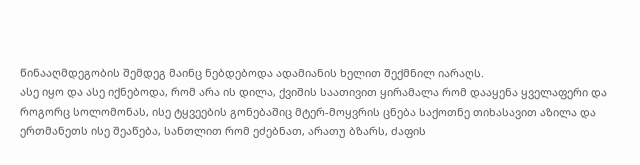წინააღმდეგობის შემდეგ მაინც ნებდებოდა ადამიანის ხელით შექმნილ იარაღს.
ასე იყო და ასე იქნებოდა, რომ არა ის დილა, ქვიშის საათივით ყირამალა რომ დააყენა ყველაფერი და როგორც სოლომონას, ისე ტყვეების გონებაშიც მტერ-მოყვრის ცნება საქოთნე თიხასავით აზილა და ერთმანეთს ისე შეაწება, სანთლით რომ ეძებნათ, არათუ ბზარს, ძაფის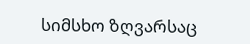სიმსხო ზღვარსაც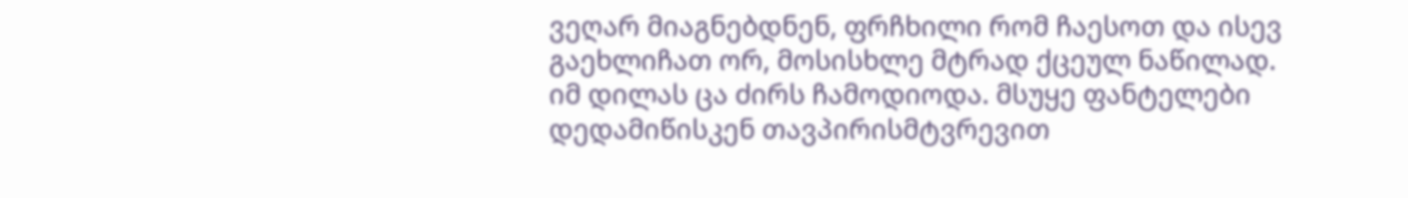ვეღარ მიაგნებდნენ, ფრჩხილი რომ ჩაესოთ და ისევ გაეხლიჩათ ორ, მოსისხლე მტრად ქცეულ ნაწილად.
იმ დილას ცა ძირს ჩამოდიოდა. მსუყე ფანტელები დედამიწისკენ თავპირისმტვრევით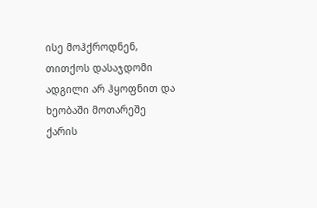ისე მოჰქროდნენ, თითქოს დასაჯდომი ადგილი არ ჰყოფნით და ხეობაში მოთარეშე ქარის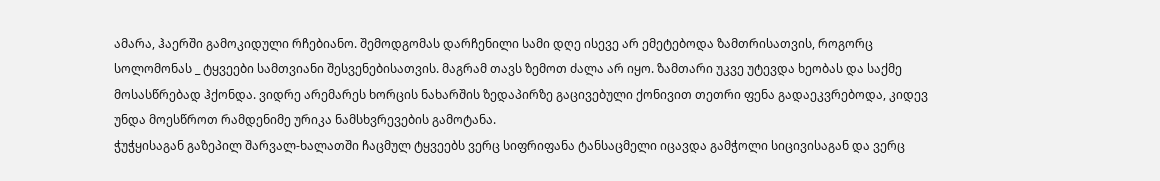ამარა, ჰაერში გამოკიდული რჩებიანო. შემოდგომას დარჩენილი სამი დღე ისევე არ ემეტებოდა ზამთრისათვის, როგორც სოლომონას _ ტყვეები სამთვიანი შესვენებისათვის. მაგრამ თავს ზემოთ ძალა არ იყო. ზამთარი უკვე უტევდა ხეობას და საქმე მოსასწრებად ჰქონდა. ვიდრე არემარეს ხორცის ნახარშის ზედაპირზე გაცივებული ქონივით თეთრი ფენა გადაეკვრებოდა, კიდევ უნდა მოესწროთ რამდენიმე ურიკა ნამსხვრევების გამოტანა.
ჭუჭყისაგან გაზეპილ შარვალ-ხალათში ჩაცმულ ტყვეებს ვერც სიფრიფანა ტანსაცმელი იცავდა გამჭოლი სიცივისაგან და ვერც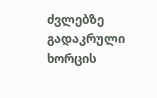ძვლებზე გადაკრული ხორცის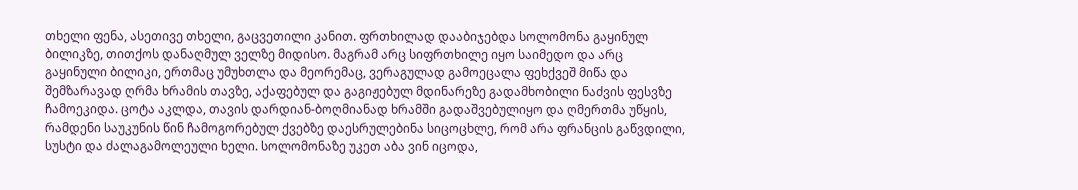თხელი ფენა, ასეთივე თხელი, გაცვეთილი კანით. ფრთხილად დააბიჯებდა სოლომონა გაყინულ ბილიკზე, თითქოს დანაღმულ ველზე მიდისო. მაგრამ არც სიფრთხილე იყო საიმედო და არც გაყინული ბილიკი, ერთმაც უმუხთლა და მეორემაც, ვერაგულად გამოეცალა ფეხქვეშ მიწა და შემზარავად ღრმა ხრამის თავზე, აქაფებულ და გაგიჟებულ მდინარეზე გადამხობილი ნაძვის ფესვზე ჩამოეკიდა. ცოტა აკლდა, თავის დარდიან-ბოღმიანად ხრამში გადაშვებულიყო და ღმერთმა უწყის, რამდენი საუკუნის წინ ჩამოგორებულ ქვებზე დაესრულებინა სიცოცხლე, რომ არა ფრანცის გაწვდილი, სუსტი და ძალაგამოლეული ხელი. სოლომონაზე უკეთ აბა ვინ იცოდა,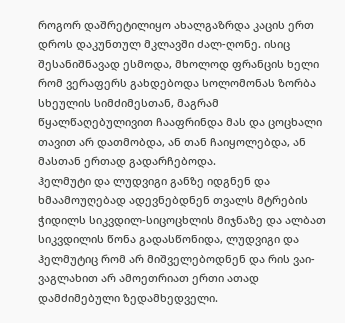როგორ დაშრეტილიყო ახალგაზრდა კაცის ერთ დროს დაკუნთულ მკლავში ძალ-ღონე. ისიც შესანიშნავად ესმოდა, მხოლოდ ფრანცის ხელი რომ ვერაფერს გახდებოდა სოლომონას ზორბა სხეულის სიმძიმესთან, მაგრამ წყალწაღებულივით ჩააფრინდა მას და ცოცხალი თავით არ დათმობდა, ან თან ჩაიყოლებდა, ან მასთან ერთად გადარჩებოდა.
ჰელმუტი და ლუდვიგი განზე იდგნენ და ხმაამოუღებად ადევნებდნენ თვალს მტრების ჭიდილს სიკვდილ-სიცოცხლის მიჯნაზე და ალბათ სიკვდილის წონა გადასწონიდა, ლუდვიგი და ჰელმუტიც რომ არ მიშველებოდნენ და რის ვაი-ვაგლახით არ ამოეთრიათ ერთი ათად დამძიმებული ზედამხედველი.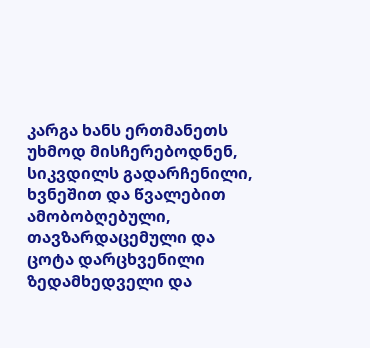კარგა ხანს ერთმანეთს უხმოდ მისჩერებოდნენ, სიკვდილს გადარჩენილი, ხვნეშით და წვალებით ამობობღებული, თავზარდაცემული და ცოტა დარცხვენილი ზედამხედველი და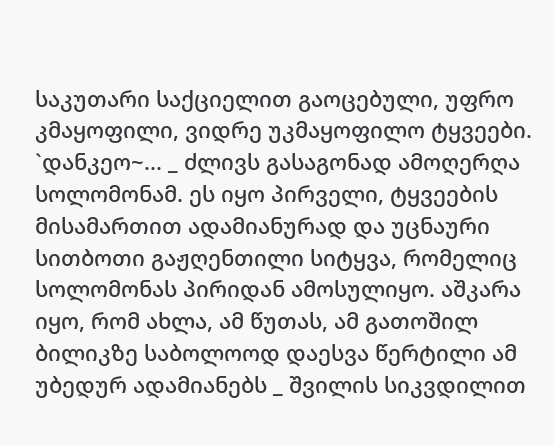საკუთარი საქციელით გაოცებული, უფრო კმაყოფილი, ვიდრე უკმაყოფილო ტყვეები.
`დანკეო~... _ ძლივს გასაგონად ამოღერღა სოლომონამ. ეს იყო პირველი, ტყვეების მისამართით ადამიანურად და უცნაური სითბოთი გაჟღენთილი სიტყვა, რომელიც სოლომონას პირიდან ამოსულიყო. აშკარა იყო, რომ ახლა, ამ წუთას, ამ გათოშილ ბილიკზე საბოლოოდ დაესვა წერტილი ამ უბედურ ადამიანებს _ შვილის სიკვდილით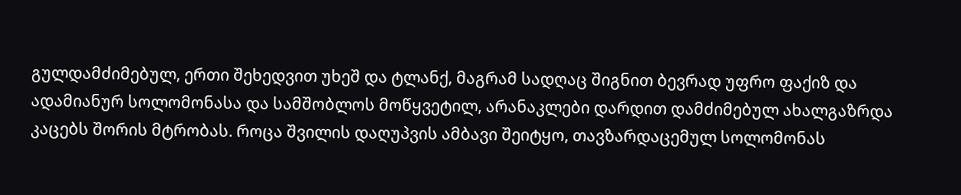გულდამძიმებულ, ერთი შეხედვით უხეშ და ტლანქ, მაგრამ სადღაც შიგნით ბევრად უფრო ფაქიზ და ადამიანურ სოლომონასა და სამშობლოს მოწყვეტილ, არანაკლები დარდით დამძიმებულ ახალგაზრდა კაცებს შორის მტრობას. როცა შვილის დაღუპვის ამბავი შეიტყო, თავზარდაცემულ სოლომონას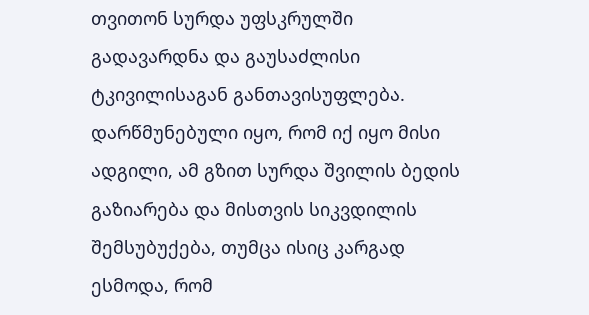თვითონ სურდა უფსკრულში გადავარდნა და გაუსაძლისი ტკივილისაგან განთავისუფლება. დარწმუნებული იყო, რომ იქ იყო მისი ადგილი, ამ გზით სურდა შვილის ბედის გაზიარება და მისთვის სიკვდილის შემსუბუქება, თუმცა ისიც კარგად ესმოდა, რომ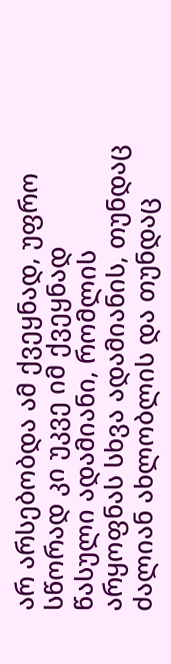არ არსებობდა ამ ქვეყნად, უფრო სწორად კი უკვე იმ ქვეყნად წასული ადამიანი, რომლის არყოფნას სხვა ადამიანის, თუნდაც ძალიან ახლობლის და თუნდაც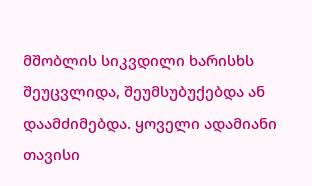მშობლის სიკვდილი ხარისხს შეუცვლიდა, შეუმსუბუქებდა ან დაამძიმებდა. ყოველი ადამიანი თავისი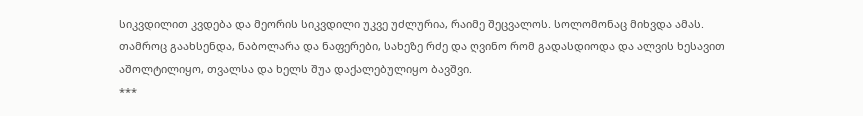სიკვდილით კვდება და მეორის სიკვდილი უკვე უძლურია, რაიმე შეცვალოს. სოლომონაც მიხვდა ამას. თამროც გაახსენდა, ნაბოლარა და ნაფერები, სახეზე რძე და ღვინო რომ გადასდიოდა და ალვის ხესავით აშოლტილიყო, თვალსა და ხელს შუა დაქალებულიყო ბავშვი.
***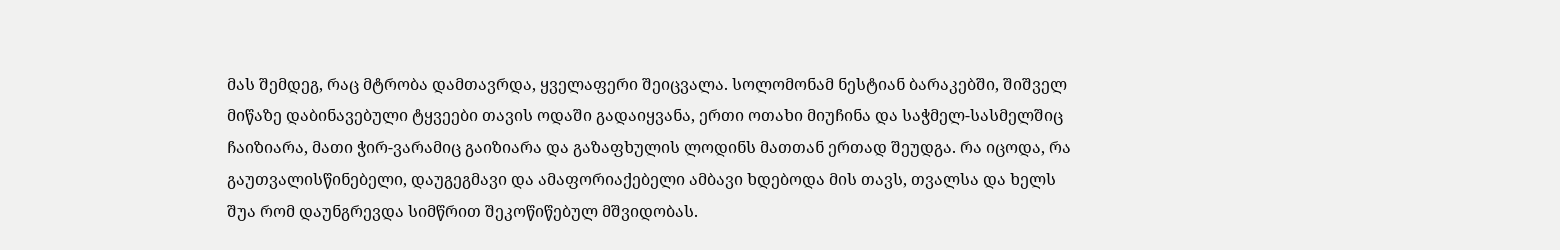მას შემდეგ, რაც მტრობა დამთავრდა, ყველაფერი შეიცვალა. სოლომონამ ნესტიან ბარაკებში, შიშველ მიწაზე დაბინავებული ტყვეები თავის ოდაში გადაიყვანა, ერთი ოთახი მიუჩინა და საჭმელ-სასმელშიც ჩაიზიარა, მათი ჭირ-ვარამიც გაიზიარა და გაზაფხულის ლოდინს მათთან ერთად შეუდგა. რა იცოდა, რა გაუთვალისწინებელი, დაუგეგმავი და ამაფორიაქებელი ამბავი ხდებოდა მის თავს, თვალსა და ხელს შუა რომ დაუნგრევდა სიმწრით შეკოწიწებულ მშვიდობას.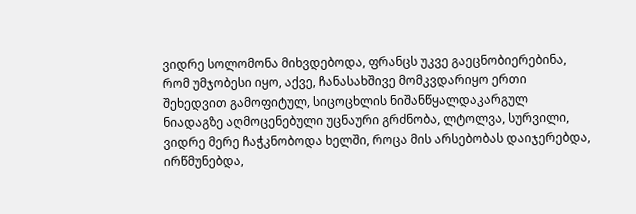ვიდრე სოლომონა მიხვდებოდა, ფრანცს უკვე გაეცნობიერებინა, რომ უმჯობესი იყო, აქვე, ჩანასახშივე მომკვდარიყო ერთი შეხედვით გამოფიტულ, სიცოცხლის ნიშანწყალდაკარგულ ნიადაგზე აღმოცენებული უცნაური გრძნობა, ლტოლვა, სურვილი, ვიდრე მერე ჩაჭკნობოდა ხელში, როცა მის არსებობას დაიჯერებდა, ირწმუნებდა,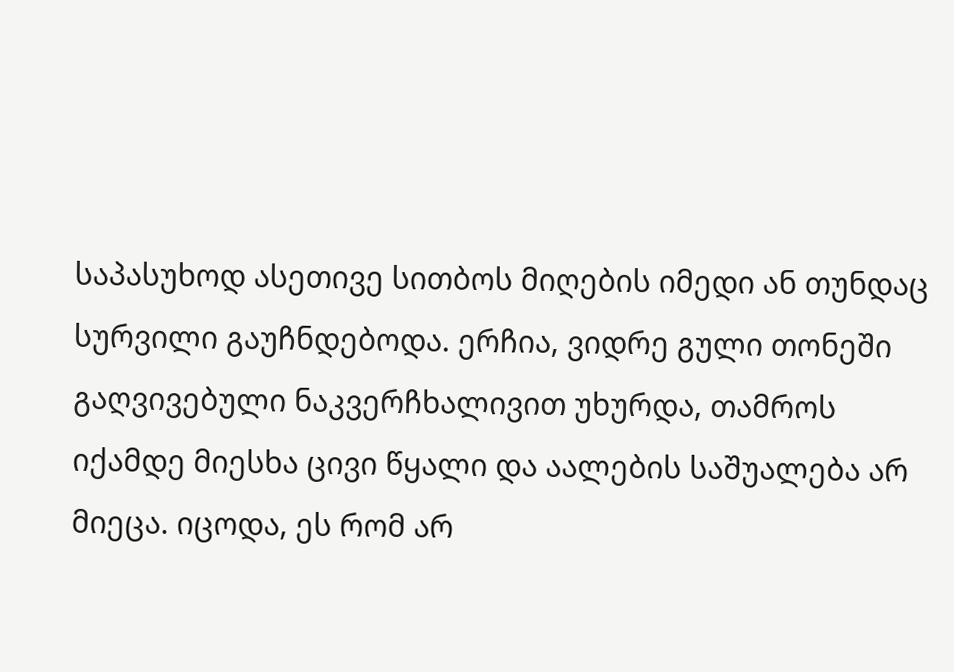საპასუხოდ ასეთივე სითბოს მიღების იმედი ან თუნდაც სურვილი გაუჩნდებოდა. ერჩია, ვიდრე გული თონეში გაღვივებული ნაკვერჩხალივით უხურდა, თამროს იქამდე მიესხა ცივი წყალი და აალების საშუალება არ მიეცა. იცოდა, ეს რომ არ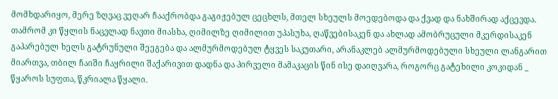მომხდარიყო, მერე ზღვაც ვეღარ ჩააქრობდა გაგიჟებულ ცეცხლს, მთელ სხეულს მოედებოდა და ქვად და ნახშირად აქცევდა.
თამრომ კი წყლის ნაცვლად ნავთი მიასხა, ღიმილზე ღიმილით უპასუხა, ღაწვებისაკენ და ახლად ამობრუცული მკერდისაკენ გაპარებულ ხელს გატრუნული შეეგება და ალმურმოდებულ ტყვეს საკუთარი, არანაკლებ ალმურმოდებული სხეული ლანგარით მიართვა, თბილ ჩაიში ჩაყრილი შაქარივით დადნა და პირველი მამაკაცის წინ ისე დაიღვარა, როგორც გატეხილი კოკიდან _ წყაროს სუფთა, წკრიალა წყალი.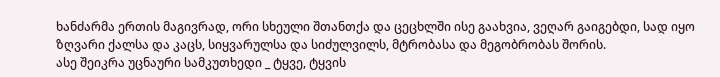ხანძარმა ერთის მაგივრად, ორი სხეული შთანთქა და ცეცხლში ისე გაახვია, ვეღარ გაიგებდი, სად იყო ზღვარი ქალსა და კაცს, სიყვარულსა და სიძულვილს, მტრობასა და მეგობრობას შორის.
ასე შეიკრა უცნაური სამკუთხედი _ ტყვე, ტყვის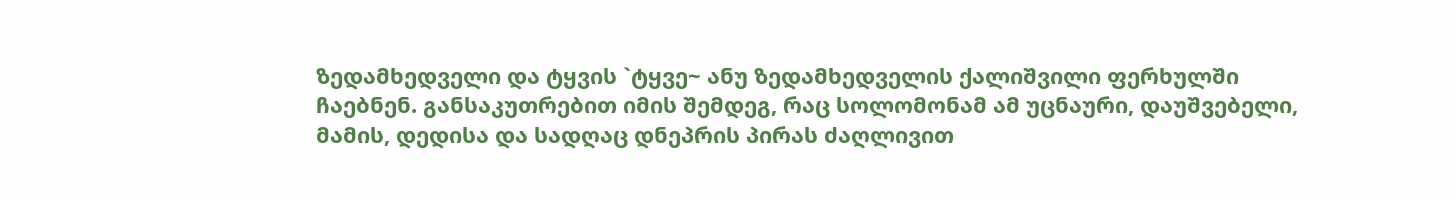ზედამხედველი და ტყვის `ტყვე~ ანუ ზედამხედველის ქალიშვილი ფერხულში ჩაებნენ. განსაკუთრებით იმის შემდეგ, რაც სოლომონამ ამ უცნაური, დაუშვებელი, მამის, დედისა და სადღაც დნეპრის პირას ძაღლივით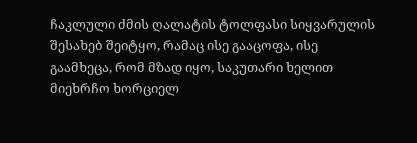ჩაკლული ძმის ღალატის ტოლფასი სიყვარულის შესახებ შეიტყო, რამაც ისე გააცოფა, ისე გაამხეცა, რომ მზად იყო, საკუთარი ხელით მიეხრჩო ხორციელ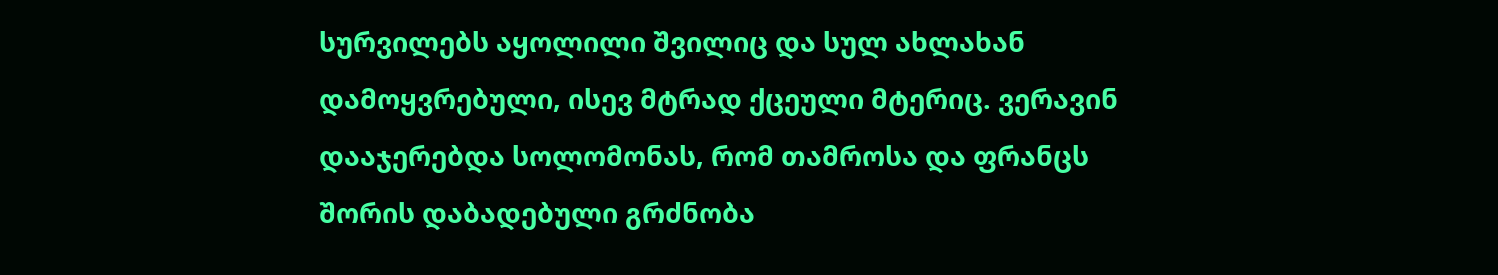სურვილებს აყოლილი შვილიც და სულ ახლახან დამოყვრებული, ისევ მტრად ქცეული მტერიც. ვერავინ დააჯერებდა სოლომონას, რომ თამროსა და ფრანცს შორის დაბადებული გრძნობა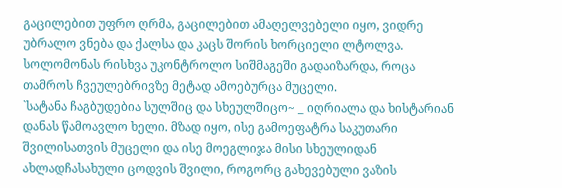გაცილებით უფრო ღრმა, გაცილებით ამაღელვებელი იყო, ვიდრე უბრალო ვნება და ქალსა და კაცს შორის ხორციელი ლტოლვა.
სოლომონას რისხვა უკონტროლო სიშმაგეში გადაიზარდა, როცა თამროს ჩვეულებრივზე მეტად ამოებურცა მუცელი.
`სატანა ჩაგბუდებია სულშიც და სხეულშიცო~ _ იღრიალა და ხისტარიან დანას წამოავლო ხელი. მზად იყო, ისე გამოეფატრა საკუთარი შვილისათვის მუცელი და ისე მოეგლიჯა მისი სხეულიდან ახლადჩასახული ცოდვის შვილი, როგორც გახევებული ვაზის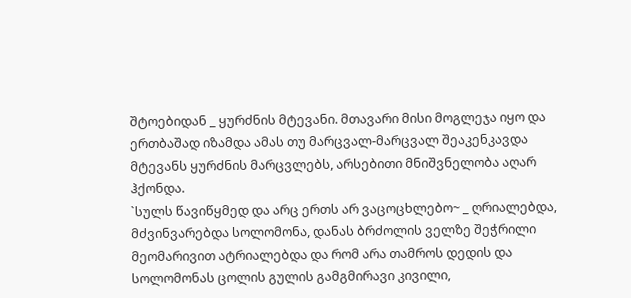შტოებიდან _ ყურძნის მტევანი. მთავარი მისი მოგლეჯა იყო და ერთბაშად იზამდა ამას თუ მარცვალ-მარცვალ შეაკენკავდა მტევანს ყურძნის მარცვლებს, არსებითი მნიშვნელობა აღარ ჰქონდა.
`სულს წავიწყმედ და არც ერთს არ ვაცოცხლებო~ _ ღრიალებდა, მძვინვარებდა სოლომონა, დანას ბრძოლის ველზე შეჭრილი მეომარივით ატრიალებდა და რომ არა თამროს დედის და სოლომონას ცოლის გულის გამგმირავი კივილი,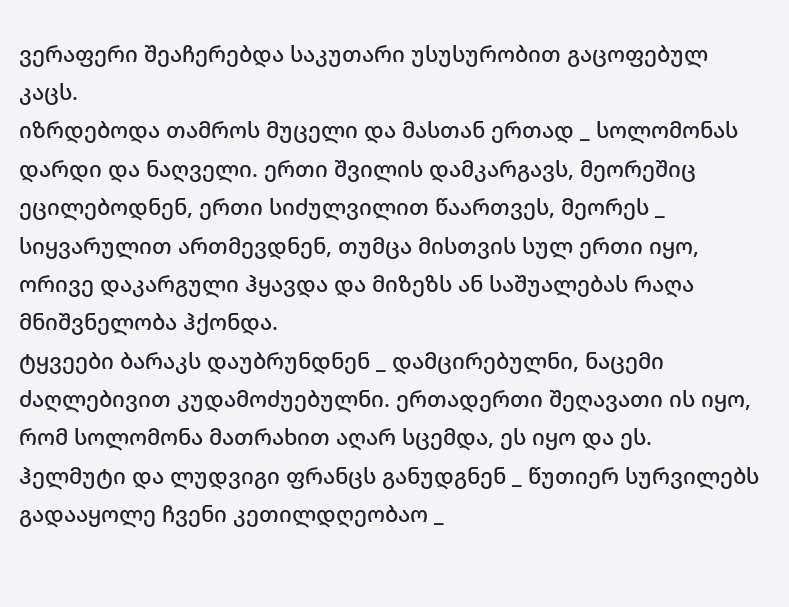ვერაფერი შეაჩერებდა საკუთარი უსუსურობით გაცოფებულ კაცს.
იზრდებოდა თამროს მუცელი და მასთან ერთად _ სოლომონას დარდი და ნაღველი. ერთი შვილის დამკარგავს, მეორეშიც ეცილებოდნენ, ერთი სიძულვილით წაართვეს, მეორეს _ სიყვარულით ართმევდნენ, თუმცა მისთვის სულ ერთი იყო, ორივე დაკარგული ჰყავდა და მიზეზს ან საშუალებას რაღა მნიშვნელობა ჰქონდა.
ტყვეები ბარაკს დაუბრუნდნენ _ დამცირებულნი, ნაცემი ძაღლებივით კუდამოძუებულნი. ერთადერთი შეღავათი ის იყო, რომ სოლომონა მათრახით აღარ სცემდა, ეს იყო და ეს. ჰელმუტი და ლუდვიგი ფრანცს განუდგნენ _ წუთიერ სურვილებს გადააყოლე ჩვენი კეთილდღეობაო _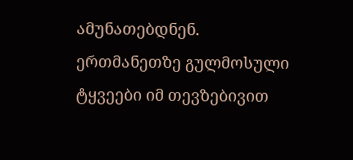ამუნათებდნენ. ერთმანეთზე გულმოსული ტყვეები იმ თევზებივით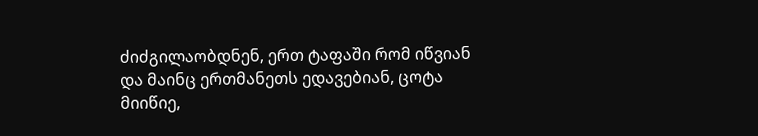ძიძგილაობდნენ, ერთ ტაფაში რომ იწვიან და მაინც ერთმანეთს ედავებიან, ცოტა მიიწიე,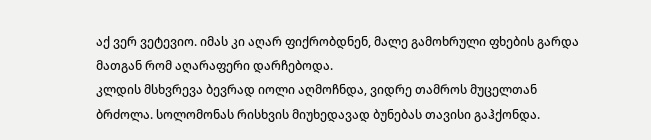აქ ვერ ვეტევიო. იმას კი აღარ ფიქრობდნენ, მალე გამოხრული ფხების გარდა მათგან რომ აღარაფერი დარჩებოდა.
კლდის მსხვრევა ბევრად იოლი აღმოჩნდა, ვიდრე თამროს მუცელთან ბრძოლა. სოლომონას რისხვის მიუხედავად ბუნებას თავისი გაჰქონდა.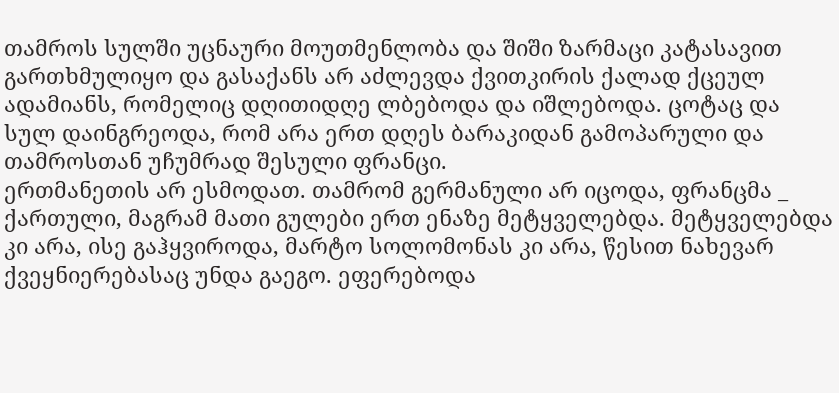თამროს სულში უცნაური მოუთმენლობა და შიში ზარმაცი კატასავით გართხმულიყო და გასაქანს არ აძლევდა ქვითკირის ქალად ქცეულ ადამიანს, რომელიც დღითიდღე ლბებოდა და იშლებოდა. ცოტაც და სულ დაინგრეოდა, რომ არა ერთ დღეს ბარაკიდან გამოპარული და თამროსთან უჩუმრად შესული ფრანცი.
ერთმანეთის არ ესმოდათ. თამრომ გერმანული არ იცოდა, ფრანცმა _ ქართული, მაგრამ მათი გულები ერთ ენაზე მეტყველებდა. მეტყველებდა კი არა, ისე გაჰყვიროდა, მარტო სოლომონას კი არა, წესით ნახევარ ქვეყნიერებასაც უნდა გაეგო. ეფერებოდა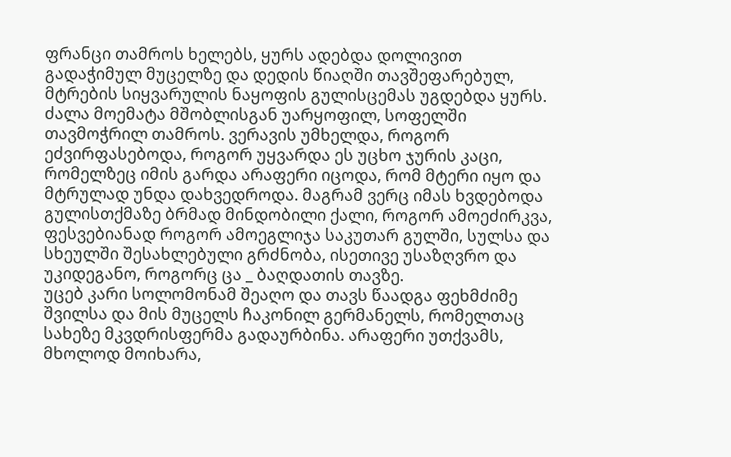ფრანცი თამროს ხელებს, ყურს ადებდა დოლივით გადაჭიმულ მუცელზე და დედის წიაღში თავშეფარებულ, მტრების სიყვარულის ნაყოფის გულისცემას უგდებდა ყურს.
ძალა მოემატა მშობლისგან უარყოფილ, სოფელში თავმოჭრილ თამროს. ვერავის უმხელდა, როგორ ეძვირფასებოდა, როგორ უყვარდა ეს უცხო ჯურის კაცი, რომელზეც იმის გარდა არაფერი იცოდა, რომ მტერი იყო და მტრულად უნდა დახვედროდა. მაგრამ ვერც იმას ხვდებოდა გულისთქმაზე ბრმად მინდობილი ქალი, როგორ ამოეძირკვა, ფესვებიანად როგორ ამოეგლიჯა საკუთარ გულში, სულსა და სხეულში შესახლებული გრძნობა, ისეთივე უსაზღვრო და უკიდეგანო, როგორც ცა _ ბაღდათის თავზე.
უცებ კარი სოლომონამ შეაღო და თავს წაადგა ფეხმძიმე შვილსა და მის მუცელს ჩაკონილ გერმანელს, რომელთაც სახეზე მკვდრისფერმა გადაურბინა. არაფერი უთქვამს, მხოლოდ მოიხარა,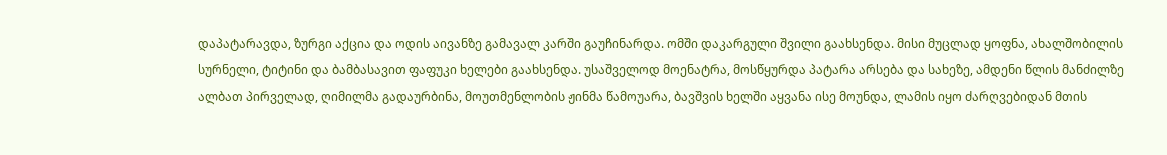დაპატარავდა, ზურგი აქცია და ოდის აივანზე გამავალ კარში გაუჩინარდა. ომში დაკარგული შვილი გაახსენდა. მისი მუცლად ყოფნა, ახალშობილის სურნელი, ტიტინი და ბამბასავით ფაფუკი ხელები გაახსენდა. უსაშველოდ მოენატრა, მოსწყურდა პატარა არსება და სახეზე, ამდენი წლის მანძილზე ალბათ პირველად, ღიმილმა გადაურბინა, მოუთმენლობის ჟინმა წამოუარა, ბავშვის ხელში აყვანა ისე მოუნდა, ლამის იყო ძარღვებიდან მთის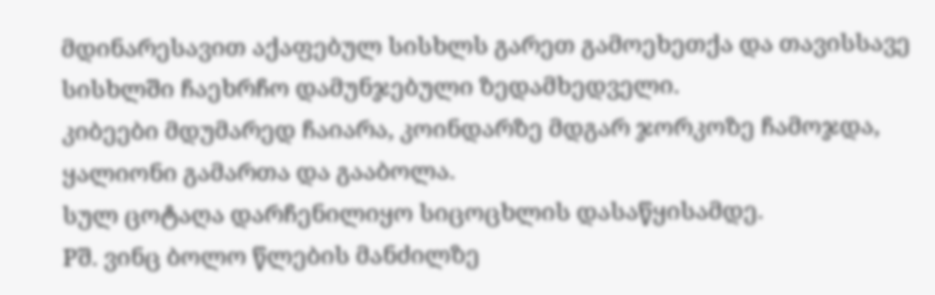მდინარესავით აქაფებულ სისხლს გარეთ გამოეხეთქა და თავისსავე სისხლში ჩაეხრჩო დამუნჯებული ზედამხედველი.
კიბეები მდუმარედ ჩაიარა, კოინდარზე მდგარ ჯორკოზე ჩამოჯდა, ყალიონი გამართა და გააბოლა.
სულ ცოტაღა დარჩენილიყო სიცოცხლის დასაწყისამდე.
Pშ. ვინც ბოლო წლების მანძილზე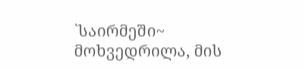`საირმეში~ მოხვედრილა, მის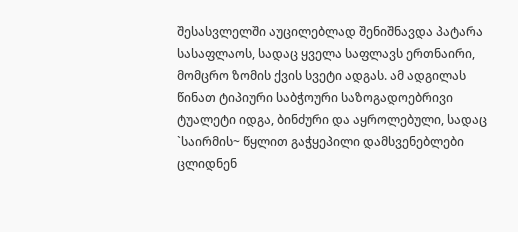შესასვლელში აუცილებლად შენიშნავდა პატარა სასაფლაოს, სადაც ყველა საფლავს ერთნაირი, მომცრო ზომის ქვის სვეტი ადგას. ამ ადგილას წინათ ტიპიური საბჭოური საზოგადოებრივი ტუალეტი იდგა, ბინძური და აყროლებული, სადაც `საირმის~ წყლით გაჭყეპილი დამსვენებლები ცლიდნენ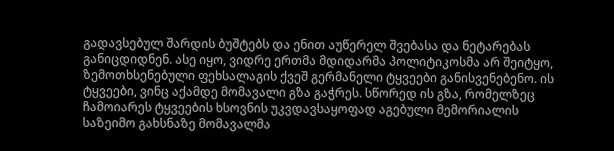გადავსებულ შარდის ბუშტებს და ენით აუწერელ შვებასა და ნეტარებას განიცდიდნენ. ასე იყო, ვიდრე ერთმა მდიდარმა პოლიტიკოსმა არ შეიტყო, ზემოთხსენებული ფეხსალაგის ქვეშ გერმანელი ტყვეები განისვენებენო. ის ტყვეები, ვინც აქამდე მომავალი გზა გაჭრეს. სწორედ ის გზა, რომელზეც ჩამოიარეს ტყვეების ხსოვნის უკვდავსაყოფად აგებული მემორიალის საზეიმო გახსნაზე მომავალმა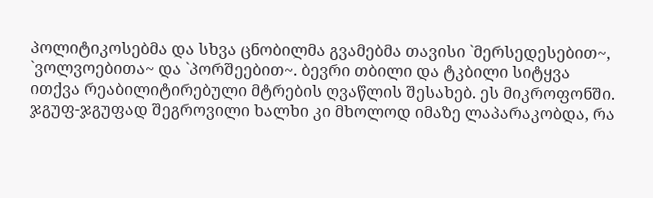პოლიტიკოსებმა და სხვა ცნობილმა გვამებმა თავისი `მერსედესებით~, `ვოლვოებითა~ და `პორშეებით~. ბევრი თბილი და ტკბილი სიტყვა ითქვა რეაბილიტირებული მტრების ღვაწლის შესახებ. ეს მიკროფონში. ჯგუფ-ჯგუფად შეგროვილი ხალხი კი მხოლოდ იმაზე ლაპარაკობდა, რა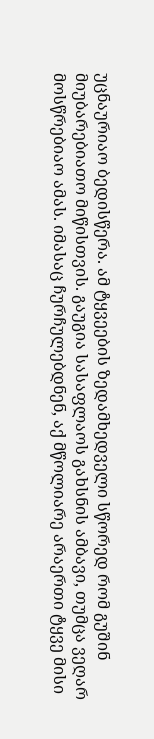უცნაურიაო ბედისწერა. ამ ტყვეების ზედამხედველი სწორედ რომ გუშინ მიუბარებიათო მიწისთვის. გაუგია სასაფლაოს გახსნის ამბავი, თუმცა ვეღარ მოსწრებიაო ამას. იმასაც ჩურჩულებდნენ, აქ მწოლიარე არაერთი ტყვე მისი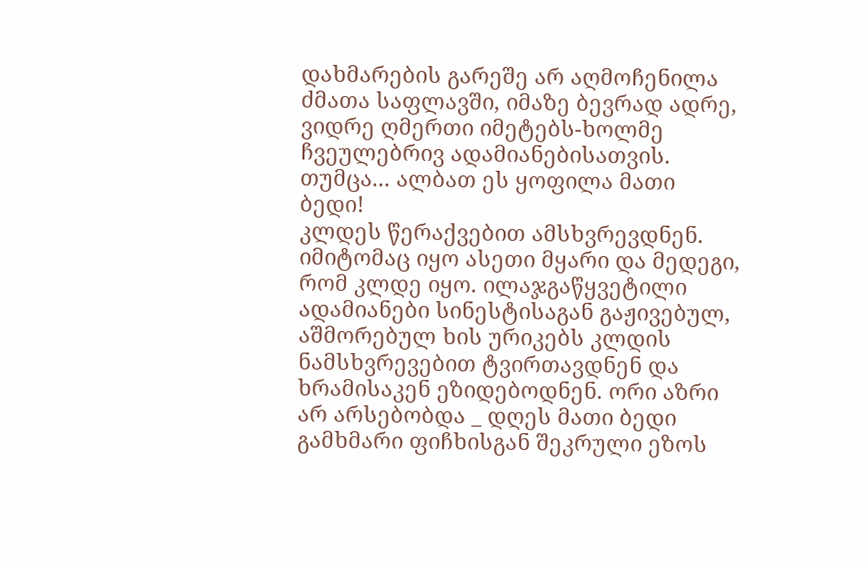დახმარების გარეშე არ აღმოჩენილა ძმათა საფლავში, იმაზე ბევრად ადრე, ვიდრე ღმერთი იმეტებს-ხოლმე ჩვეულებრივ ადამიანებისათვის. თუმცა... ალბათ ეს ყოფილა მათი ბედი!
კლდეს წერაქვებით ამსხვრევდნენ. იმიტომაც იყო ასეთი მყარი და მედეგი, რომ კლდე იყო. ილაჯგაწყვეტილი ადამიანები სინესტისაგან გაჟივებულ, აშმორებულ ხის ურიკებს კლდის ნამსხვრევებით ტვირთავდნენ და ხრამისაკენ ეზიდებოდნენ. ორი აზრი არ არსებობდა _ დღეს მათი ბედი გამხმარი ფიჩხისგან შეკრული ეზოს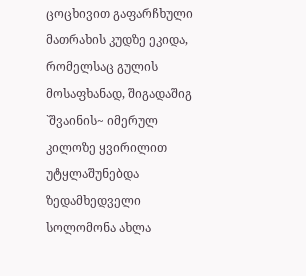ცოცხივით გაფარჩხული მათრახის კუდზე ეკიდა, რომელსაც გულის მოსაფხანად, შიგადაშიგ `შვაინის~ იმერულ კილოზე ყვირილით უტყლაშუნებდა ზედამხედველი სოლომონა ახლა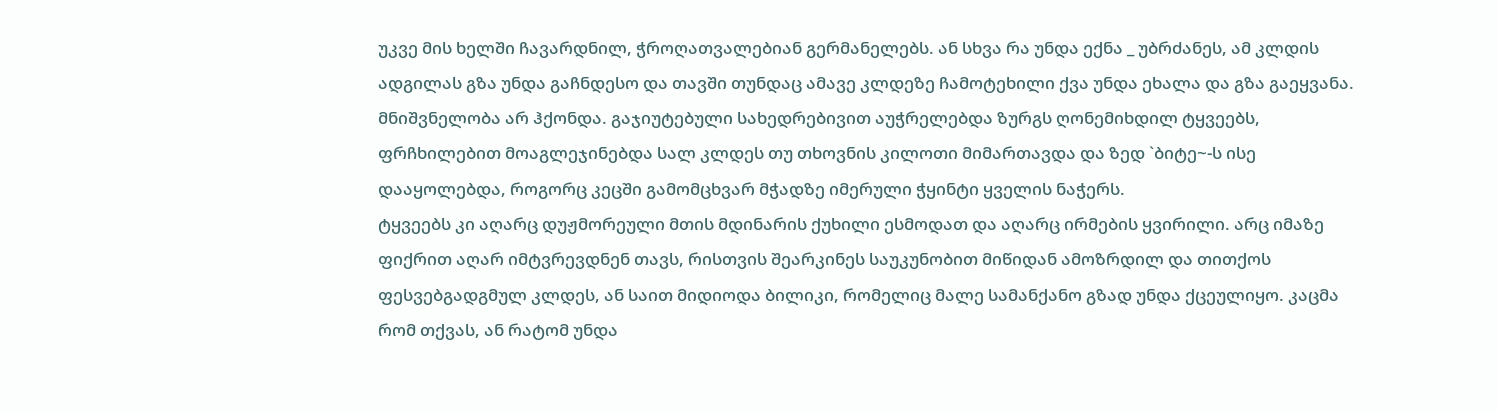უკვე მის ხელში ჩავარდნილ, ჭროღათვალებიან გერმანელებს. ან სხვა რა უნდა ექნა _ უბრძანეს, ამ კლდის ადგილას გზა უნდა გაჩნდესო და თავში თუნდაც ამავე კლდეზე ჩამოტეხილი ქვა უნდა ეხალა და გზა გაეყვანა. მნიშვნელობა არ ჰქონდა. გაჯიუტებული სახედრებივით აუჭრელებდა ზურგს ღონემიხდილ ტყვეებს, ფრჩხილებით მოაგლეჯინებდა სალ კლდეს თუ თხოვნის კილოთი მიმართავდა და ზედ `ბიტე~-ს ისე დააყოლებდა, როგორც კეცში გამომცხვარ მჭადზე იმერული ჭყინტი ყველის ნაჭერს.
ტყვეებს კი აღარც დუჟმორეული მთის მდინარის ქუხილი ესმოდათ და აღარც ირმების ყვირილი. არც იმაზე ფიქრით აღარ იმტვრევდნენ თავს, რისთვის შეარკინეს საუკუნობით მიწიდან ამოზრდილ და თითქოს ფესვებგადგმულ კლდეს, ან საით მიდიოდა ბილიკი, რომელიც მალე სამანქანო გზად უნდა ქცეულიყო. კაცმა რომ თქვას, ან რატომ უნდა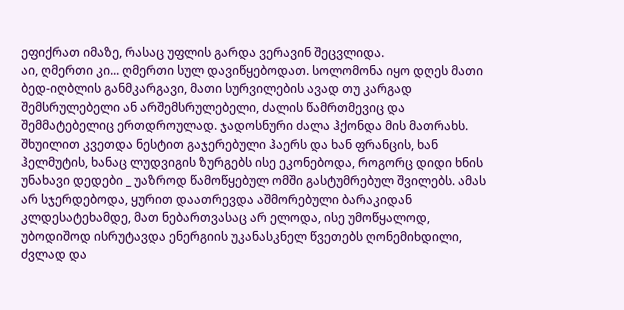ეფიქრათ იმაზე, რასაც უფლის გარდა ვერავინ შეცვლიდა.
აი, ღმერთი კი... ღმერთი სულ დავიწყებოდათ. სოლომონა იყო დღეს მათი ბედ-იღბლის განმკარგავი, მათი სურვილების ავად თუ კარგად შემსრულებელი ან არშემსრულებელი, ძალის წამრთმევიც და შემმატებელიც ერთდროულად. ჯადოსნური ძალა ჰქონდა მის მათრახს. შხუილით კვეთდა ნესტით გაჯერებული ჰაერს და ხან ფრანცის, ხან ჰელმუტის, ხანაც ლუდვიგის ზურგებს ისე ეკონებოდა, როგორც დიდი ხნის უნახავი დედები _ უაზროდ წამოწყებულ ომში გასტუმრებულ შვილებს. ამას არ სჯერდებოდა, ყურით დაათრევდა აშმორებული ბარაკიდან კლდესატეხამდე, მათ ნებართვასაც არ ელოდა, ისე უმოწყალოდ, უბოდიშოდ ისრუტავდა ენერგიის უკანასკნელ წვეთებს ღონემიხდილი, ძვლად და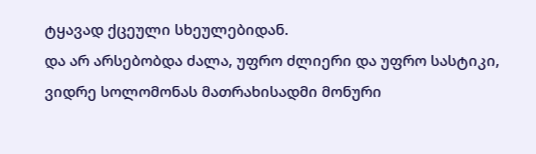ტყავად ქცეული სხეულებიდან.
და არ არსებობდა ძალა, უფრო ძლიერი და უფრო სასტიკი, ვიდრე სოლომონას მათრახისადმი მონური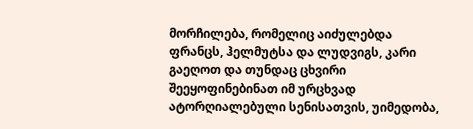მორჩილება, რომელიც აიძულებდა ფრანცს, ჰელმუტსა და ლუდვიგს, კარი გაეღოთ და თუნდაც ცხვირი შეეყოფინებინათ იმ ურცხვად ატორღიალებული სენისათვის, უიმედობა,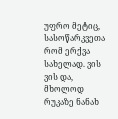უფრო მეტიც, სასოწარკვეთა რომ ერქვა სახელად. ვის ვის და, მხოლოდ რუკაზე ნანახ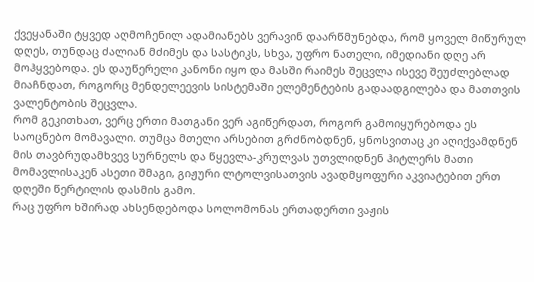ქვეყანაში ტყვედ აღმოჩენილ ადამიანებს ვერავინ დაარწმუნებდა, რომ ყოველ მიწურულ დღეს, თუნდაც ძალიან მძიმეს და სასტიკს, სხვა, უფრო ნათელი, იმედიანი დღე არ მოჰყვებოდა. ეს დაუწერელი კანონი იყო და მასში რაიმეს შეცვლა ისევე შეუძლებლად მიაჩნდათ, როგორც მენდელეევის სისტემაში ელემენტების გადაადგილება და მათთვის ვალენტობის შეცვლა.
რომ გეკითხათ, ვერც ერთი მათგანი ვერ აგიწერდათ, როგორ გამოიყურებოდა ეს საოცნებო მომავალი. თუმცა მთელი არსებით გრძნობდნენ, ყნოსვითაც კი აღიქვამდნენ მის თავბრუდამხვევ სურნელს და წყევლა-კრულვას უთვლიდნენ ჰიტლერს მათი მომავლისაკენ ასეთი შმაგი, გიჟური ლტოლვისათვის ავადმყოფური აკვიატებით ერთ დღეში წერტილის დასმის გამო.
რაც უფრო ხშირად ახსენდებოდა სოლომონას ერთადერთი ვაჟის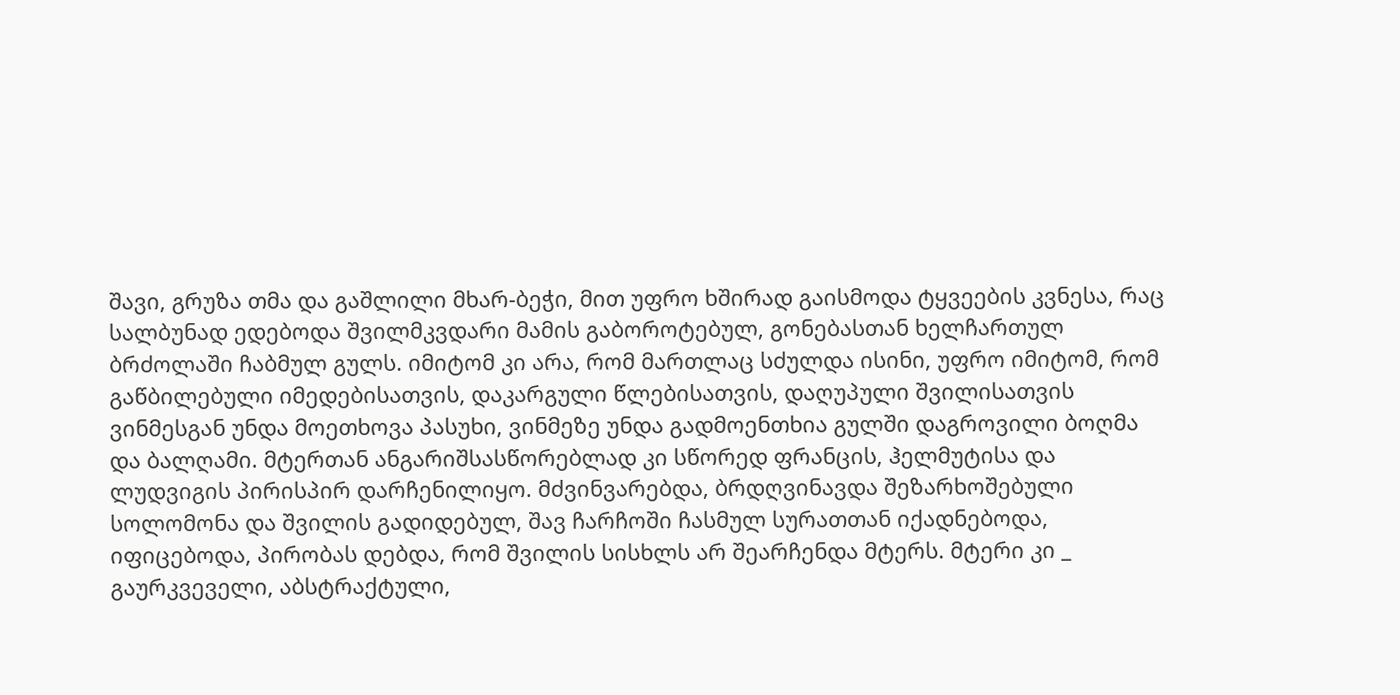შავი, გრუზა თმა და გაშლილი მხარ-ბეჭი, მით უფრო ხშირად გაისმოდა ტყვეების კვნესა, რაც სალბუნად ედებოდა შვილმკვდარი მამის გაბოროტებულ, გონებასთან ხელჩართულ ბრძოლაში ჩაბმულ გულს. იმიტომ კი არა, რომ მართლაც სძულდა ისინი, უფრო იმიტომ, რომ გაწბილებული იმედებისათვის, დაკარგული წლებისათვის, დაღუპული შვილისათვის ვინმესგან უნდა მოეთხოვა პასუხი, ვინმეზე უნდა გადმოენთხია გულში დაგროვილი ბოღმა და ბალღამი. მტერთან ანგარიშსასწორებლად კი სწორედ ფრანცის, ჰელმუტისა და ლუდვიგის პირისპირ დარჩენილიყო. მძვინვარებდა, ბრდღვინავდა შეზარხოშებული სოლომონა და შვილის გადიდებულ, შავ ჩარჩოში ჩასმულ სურათთან იქადნებოდა, იფიცებოდა, პირობას დებდა, რომ შვილის სისხლს არ შეარჩენდა მტერს. მტერი კი _ გაურკვეველი, აბსტრაქტული,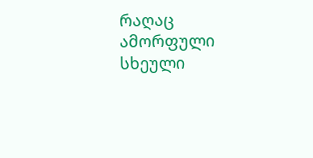რაღაც ამორფული სხეული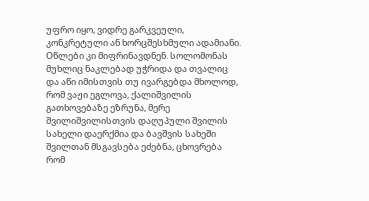უფრო იყო, ვიდრე გარკვეული, კონკრეტული ან ხორცშესხმული ადამიანი.
Oწლები კი მიფრინავდნენ. სოლომონას მუხლიც ნაკლებად უჭრიდა და თვალიც და აწი იმისთვის თუ ივარგებდა მხოლოდ, რომ ვაჟი ეგლოვა, ქალიშვილის გათხოვებაზე ეზრუნა, მერე შვილიშვილისთვის დაღუპული შვილის სახელი დაერქმია და ბავშვის სახეში შვილთან მსგავსება ეძებნა, ცხოვრება რომ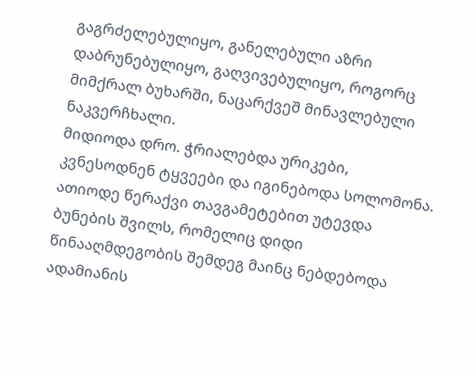გაგრძელებულიყო, განელებული აზრი დაბრუნებულიყო, გაღვივებულიყო, როგორც მიმქრალ ბუხარში, ნაცარქვეშ მინავლებული ნაკვერჩხალი.
მიდიოდა დრო. ჭრიალებდა ურიკები, კვნესოდნენ ტყვეები და იგინებოდა სოლომონა. ათიოდე წერაქვი თავგამეტებით უტევდა ბუნების შვილს, რომელიც დიდი წინააღმდეგობის შემდეგ მაინც ნებდებოდა ადამიანის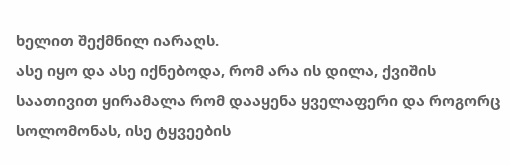ხელით შექმნილ იარაღს.
ასე იყო და ასე იქნებოდა, რომ არა ის დილა, ქვიშის საათივით ყირამალა რომ დააყენა ყველაფერი და როგორც სოლომონას, ისე ტყვეების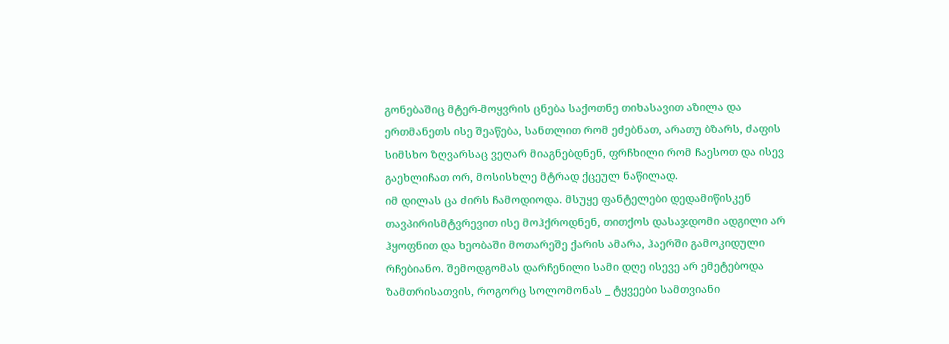გონებაშიც მტერ-მოყვრის ცნება საქოთნე თიხასავით აზილა და ერთმანეთს ისე შეაწება, სანთლით რომ ეძებნათ, არათუ ბზარს, ძაფის სიმსხო ზღვარსაც ვეღარ მიაგნებდნენ, ფრჩხილი რომ ჩაესოთ და ისევ გაეხლიჩათ ორ, მოსისხლე მტრად ქცეულ ნაწილად.
იმ დილას ცა ძირს ჩამოდიოდა. მსუყე ფანტელები დედამიწისკენ თავპირისმტვრევით ისე მოჰქროდნენ, თითქოს დასაჯდომი ადგილი არ ჰყოფნით და ხეობაში მოთარეშე ქარის ამარა, ჰაერში გამოკიდული რჩებიანო. შემოდგომას დარჩენილი სამი დღე ისევე არ ემეტებოდა ზამთრისათვის, როგორც სოლომონას _ ტყვეები სამთვიანი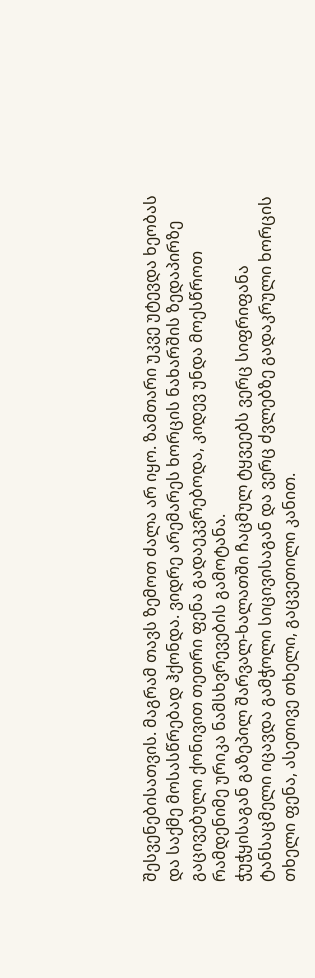შესვენებისათვის. მაგრამ თავს ზემოთ ძალა არ იყო. ზამთარი უკვე უტევდა ხეობას და საქმე მოსასწრებად ჰქონდა. ვიდრე არემარეს ხორცის ნახარშის ზედაპირზე გაცივებული ქონივით თეთრი ფენა გადაეკვრებოდა, კიდევ უნდა მოესწროთ რამდენიმე ურიკა ნამსხვრევების გამოტანა.
ჭუჭყისაგან გაზეპილ შარვალ-ხალათში ჩაცმულ ტყვეებს ვერც სიფრიფანა ტანსაცმელი იცავდა გამჭოლი სიცივისაგან და ვერც ძვლებზე გადაკრული ხორცის თხელი ფენა, ასეთივე თხელი, გაცვეთილი კანით.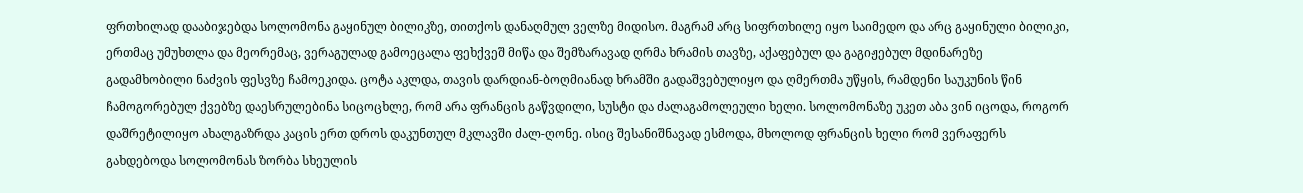ფრთხილად დააბიჯებდა სოლომონა გაყინულ ბილიკზე, თითქოს დანაღმულ ველზე მიდისო. მაგრამ არც სიფრთხილე იყო საიმედო და არც გაყინული ბილიკი, ერთმაც უმუხთლა და მეორემაც, ვერაგულად გამოეცალა ფეხქვეშ მიწა და შემზარავად ღრმა ხრამის თავზე, აქაფებულ და გაგიჟებულ მდინარეზე გადამხობილი ნაძვის ფესვზე ჩამოეკიდა. ცოტა აკლდა, თავის დარდიან-ბოღმიანად ხრამში გადაშვებულიყო და ღმერთმა უწყის, რამდენი საუკუნის წინ ჩამოგორებულ ქვებზე დაესრულებინა სიცოცხლე, რომ არა ფრანცის გაწვდილი, სუსტი და ძალაგამოლეული ხელი. სოლომონაზე უკეთ აბა ვინ იცოდა, როგორ დაშრეტილიყო ახალგაზრდა კაცის ერთ დროს დაკუნთულ მკლავში ძალ-ღონე. ისიც შესანიშნავად ესმოდა, მხოლოდ ფრანცის ხელი რომ ვერაფერს გახდებოდა სოლომონას ზორბა სხეულის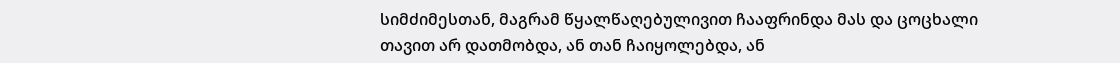სიმძიმესთან, მაგრამ წყალწაღებულივით ჩააფრინდა მას და ცოცხალი თავით არ დათმობდა, ან თან ჩაიყოლებდა, ან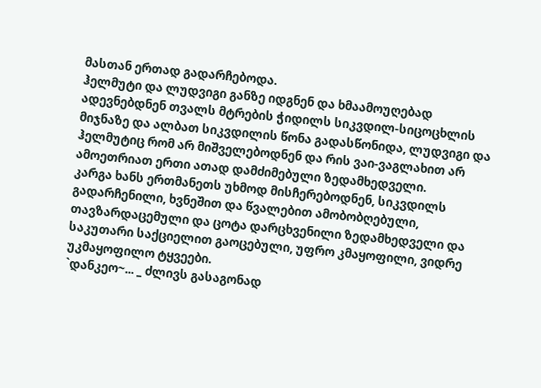მასთან ერთად გადარჩებოდა.
ჰელმუტი და ლუდვიგი განზე იდგნენ და ხმაამოუღებად ადევნებდნენ თვალს მტრების ჭიდილს სიკვდილ-სიცოცხლის მიჯნაზე და ალბათ სიკვდილის წონა გადასწონიდა, ლუდვიგი და ჰელმუტიც რომ არ მიშველებოდნენ და რის ვაი-ვაგლახით არ ამოეთრიათ ერთი ათად დამძიმებული ზედამხედველი.
კარგა ხანს ერთმანეთს უხმოდ მისჩერებოდნენ, სიკვდილს გადარჩენილი, ხვნეშით და წვალებით ამობობღებული, თავზარდაცემული და ცოტა დარცხვენილი ზედამხედველი და საკუთარი საქციელით გაოცებული, უფრო კმაყოფილი, ვიდრე უკმაყოფილო ტყვეები.
`დანკეო~... _ ძლივს გასაგონად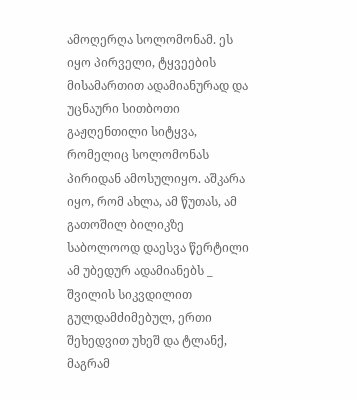ამოღერღა სოლომონამ. ეს იყო პირველი, ტყვეების მისამართით ადამიანურად და უცნაური სითბოთი გაჟღენთილი სიტყვა, რომელიც სოლომონას პირიდან ამოსულიყო. აშკარა იყო, რომ ახლა, ამ წუთას, ამ გათოშილ ბილიკზე საბოლოოდ დაესვა წერტილი ამ უბედურ ადამიანებს _ შვილის სიკვდილით გულდამძიმებულ, ერთი შეხედვით უხეშ და ტლანქ, მაგრამ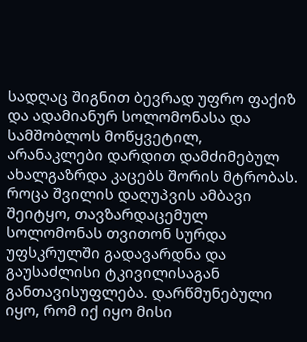სადღაც შიგნით ბევრად უფრო ფაქიზ და ადამიანურ სოლომონასა და სამშობლოს მოწყვეტილ, არანაკლები დარდით დამძიმებულ ახალგაზრდა კაცებს შორის მტრობას. როცა შვილის დაღუპვის ამბავი შეიტყო, თავზარდაცემულ სოლომონას თვითონ სურდა უფსკრულში გადავარდნა და გაუსაძლისი ტკივილისაგან განთავისუფლება. დარწმუნებული იყო, რომ იქ იყო მისი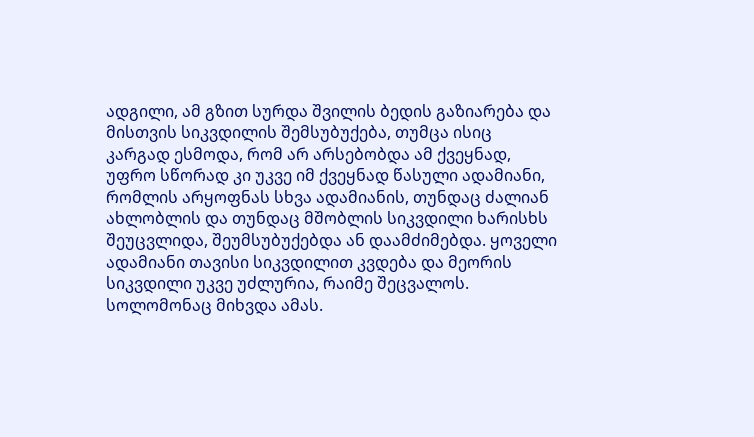ადგილი, ამ გზით სურდა შვილის ბედის გაზიარება და მისთვის სიკვდილის შემსუბუქება, თუმცა ისიც კარგად ესმოდა, რომ არ არსებობდა ამ ქვეყნად, უფრო სწორად კი უკვე იმ ქვეყნად წასული ადამიანი, რომლის არყოფნას სხვა ადამიანის, თუნდაც ძალიან ახლობლის და თუნდაც მშობლის სიკვდილი ხარისხს შეუცვლიდა, შეუმსუბუქებდა ან დაამძიმებდა. ყოველი ადამიანი თავისი სიკვდილით კვდება და მეორის სიკვდილი უკვე უძლურია, რაიმე შეცვალოს. სოლომონაც მიხვდა ამას.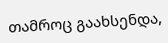თამროც გაახსენდა,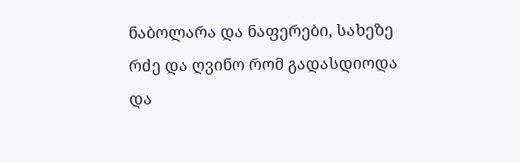ნაბოლარა და ნაფერები, სახეზე რძე და ღვინო რომ გადასდიოდა და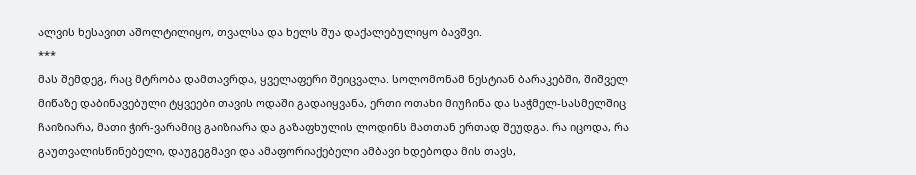ალვის ხესავით აშოლტილიყო, თვალსა და ხელს შუა დაქალებულიყო ბავშვი.
***
მას შემდეგ, რაც მტრობა დამთავრდა, ყველაფერი შეიცვალა. სოლომონამ ნესტიან ბარაკებში, შიშველ მიწაზე დაბინავებული ტყვეები თავის ოდაში გადაიყვანა, ერთი ოთახი მიუჩინა და საჭმელ-სასმელშიც ჩაიზიარა, მათი ჭირ-ვარამიც გაიზიარა და გაზაფხულის ლოდინს მათთან ერთად შეუდგა. რა იცოდა, რა გაუთვალისწინებელი, დაუგეგმავი და ამაფორიაქებელი ამბავი ხდებოდა მის თავს,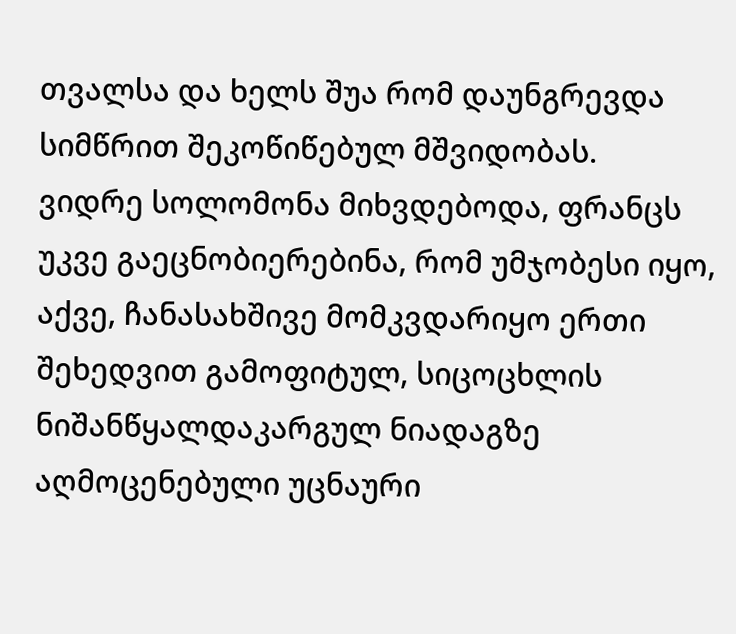თვალსა და ხელს შუა რომ დაუნგრევდა სიმწრით შეკოწიწებულ მშვიდობას.
ვიდრე სოლომონა მიხვდებოდა, ფრანცს უკვე გაეცნობიერებინა, რომ უმჯობესი იყო, აქვე, ჩანასახშივე მომკვდარიყო ერთი შეხედვით გამოფიტულ, სიცოცხლის ნიშანწყალდაკარგულ ნიადაგზე აღმოცენებული უცნაური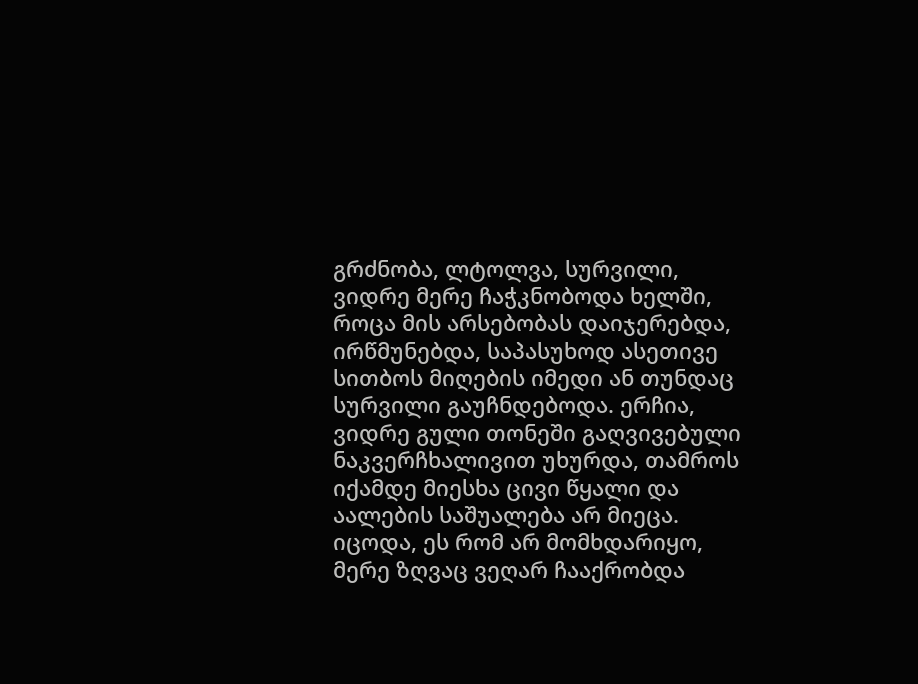გრძნობა, ლტოლვა, სურვილი, ვიდრე მერე ჩაჭკნობოდა ხელში, როცა მის არსებობას დაიჯერებდა, ირწმუნებდა, საპასუხოდ ასეთივე სითბოს მიღების იმედი ან თუნდაც სურვილი გაუჩნდებოდა. ერჩია, ვიდრე გული თონეში გაღვივებული ნაკვერჩხალივით უხურდა, თამროს იქამდე მიესხა ცივი წყალი და აალების საშუალება არ მიეცა. იცოდა, ეს რომ არ მომხდარიყო, მერე ზღვაც ვეღარ ჩააქრობდა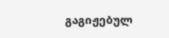გაგიჟებულ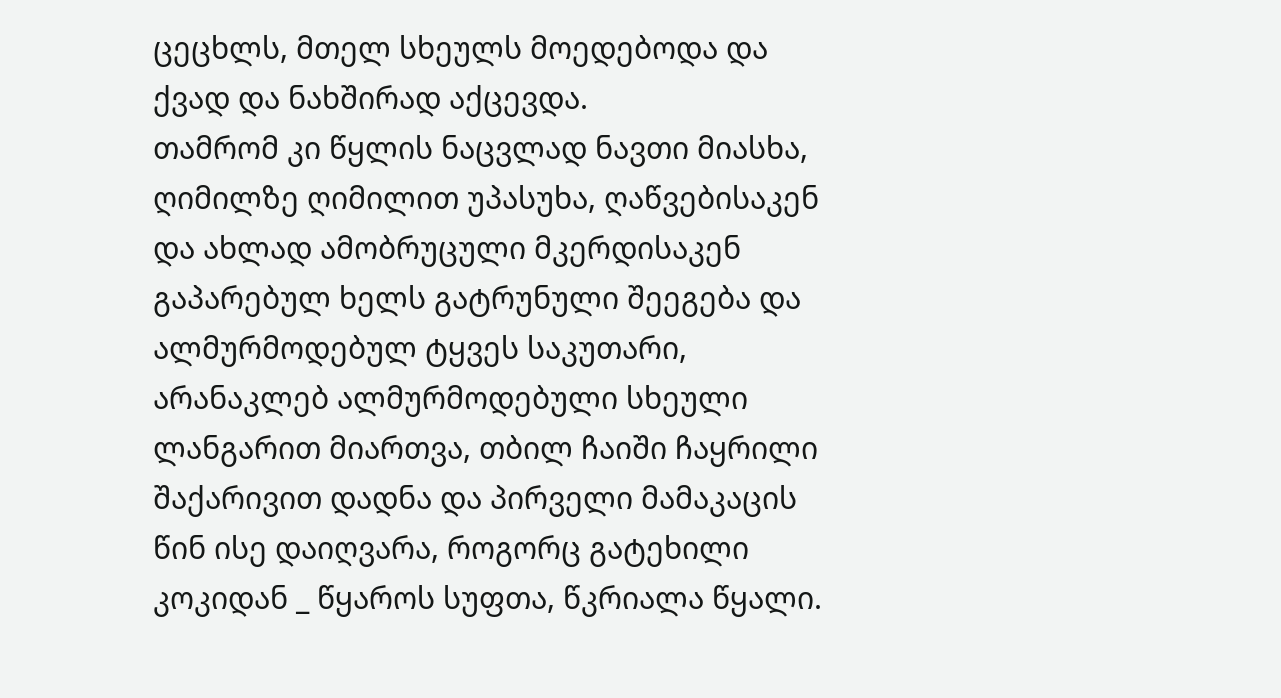ცეცხლს, მთელ სხეულს მოედებოდა და ქვად და ნახშირად აქცევდა.
თამრომ კი წყლის ნაცვლად ნავთი მიასხა, ღიმილზე ღიმილით უპასუხა, ღაწვებისაკენ და ახლად ამობრუცული მკერდისაკენ გაპარებულ ხელს გატრუნული შეეგება და ალმურმოდებულ ტყვეს საკუთარი, არანაკლებ ალმურმოდებული სხეული ლანგარით მიართვა, თბილ ჩაიში ჩაყრილი შაქარივით დადნა და პირველი მამაკაცის წინ ისე დაიღვარა, როგორც გატეხილი კოკიდან _ წყაროს სუფთა, წკრიალა წყალი.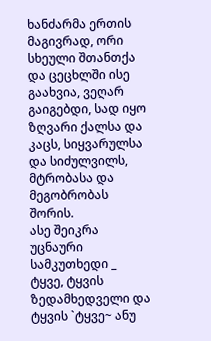ხანძარმა ერთის მაგივრად, ორი სხეული შთანთქა და ცეცხლში ისე გაახვია, ვეღარ გაიგებდი, სად იყო ზღვარი ქალსა და კაცს, სიყვარულსა და სიძულვილს, მტრობასა და მეგობრობას შორის.
ასე შეიკრა უცნაური სამკუთხედი _ ტყვე, ტყვის ზედამხედველი და ტყვის `ტყვე~ ანუ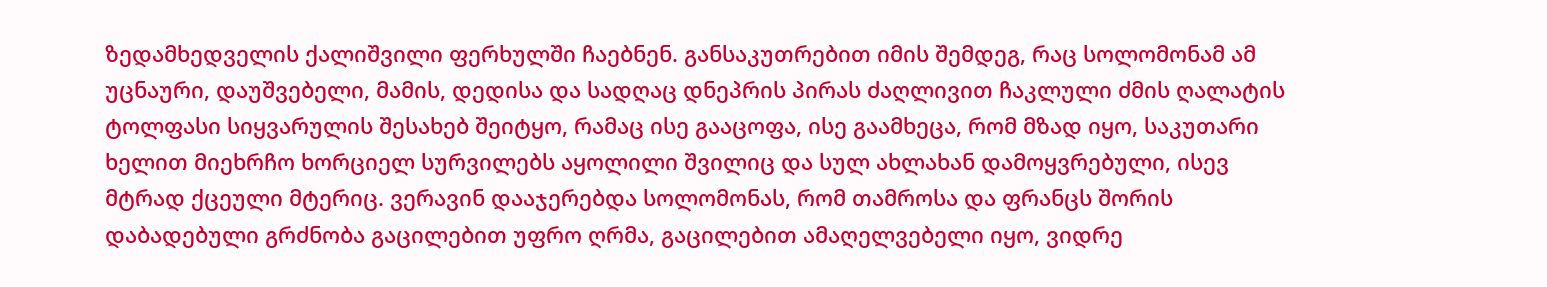ზედამხედველის ქალიშვილი ფერხულში ჩაებნენ. განსაკუთრებით იმის შემდეგ, რაც სოლომონამ ამ უცნაური, დაუშვებელი, მამის, დედისა და სადღაც დნეპრის პირას ძაღლივით ჩაკლული ძმის ღალატის ტოლფასი სიყვარულის შესახებ შეიტყო, რამაც ისე გააცოფა, ისე გაამხეცა, რომ მზად იყო, საკუთარი ხელით მიეხრჩო ხორციელ სურვილებს აყოლილი შვილიც და სულ ახლახან დამოყვრებული, ისევ მტრად ქცეული მტერიც. ვერავინ დააჯერებდა სოლომონას, რომ თამროსა და ფრანცს შორის დაბადებული გრძნობა გაცილებით უფრო ღრმა, გაცილებით ამაღელვებელი იყო, ვიდრე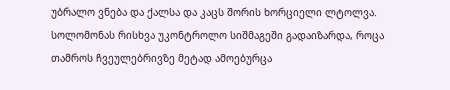უბრალო ვნება და ქალსა და კაცს შორის ხორციელი ლტოლვა.
სოლომონას რისხვა უკონტროლო სიშმაგეში გადაიზარდა, როცა თამროს ჩვეულებრივზე მეტად ამოებურცა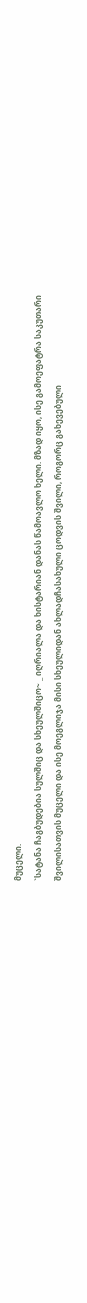მუცელი.
`სატანა ჩაგბუდებია სულშიც და სხეულშიცო~ _ იღრიალა და ხისტარიან დანას წამოავლო ხელი. მზად იყო, ისე გამოეფატრა საკუთარი შვილისათვის მუცელი და ისე მოეგლიჯა მისი სხეულიდან ახლადჩასახული ცოდვის შვილი, როგორც გახევებული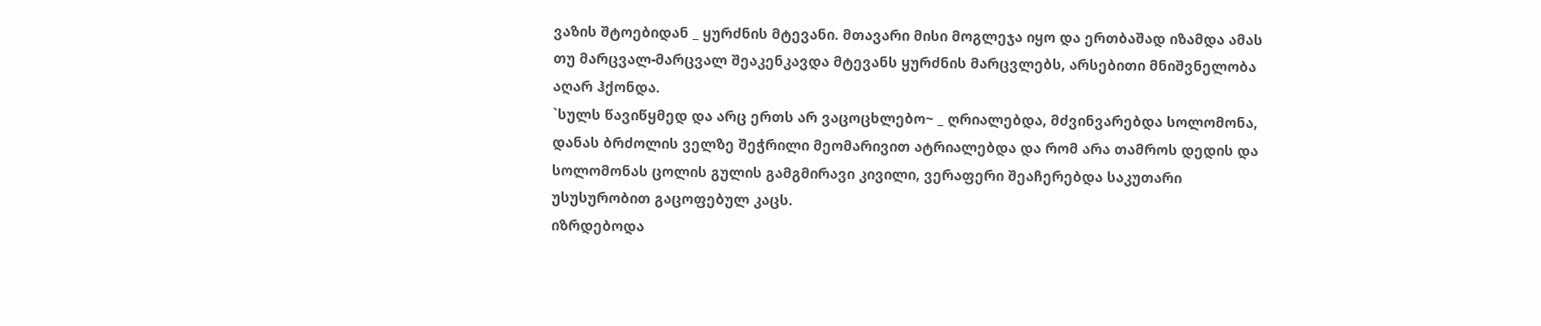ვაზის შტოებიდან _ ყურძნის მტევანი. მთავარი მისი მოგლეჯა იყო და ერთბაშად იზამდა ამას თუ მარცვალ-მარცვალ შეაკენკავდა მტევანს ყურძნის მარცვლებს, არსებითი მნიშვნელობა აღარ ჰქონდა.
`სულს წავიწყმედ და არც ერთს არ ვაცოცხლებო~ _ ღრიალებდა, მძვინვარებდა სოლომონა, დანას ბრძოლის ველზე შეჭრილი მეომარივით ატრიალებდა და რომ არა თამროს დედის და სოლომონას ცოლის გულის გამგმირავი კივილი, ვერაფერი შეაჩერებდა საკუთარი უსუსურობით გაცოფებულ კაცს.
იზრდებოდა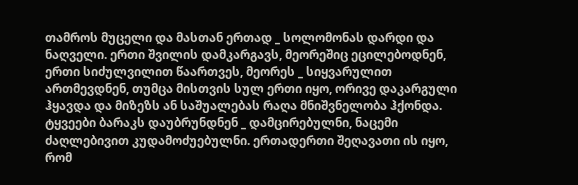თამროს მუცელი და მასთან ერთად _ სოლომონას დარდი და ნაღველი. ერთი შვილის დამკარგავს, მეორეშიც ეცილებოდნენ, ერთი სიძულვილით წაართვეს, მეორეს _ სიყვარულით ართმევდნენ, თუმცა მისთვის სულ ერთი იყო, ორივე დაკარგული ჰყავდა და მიზეზს ან საშუალებას რაღა მნიშვნელობა ჰქონდა.
ტყვეები ბარაკს დაუბრუნდნენ _ დამცირებულნი, ნაცემი ძაღლებივით კუდამოძუებულნი. ერთადერთი შეღავათი ის იყო, რომ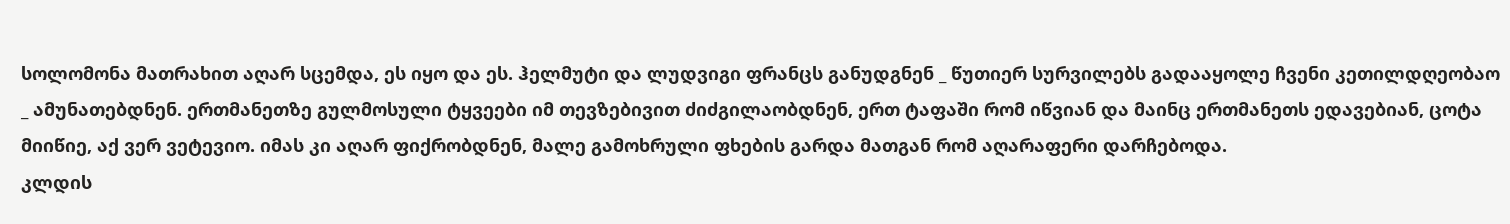სოლომონა მათრახით აღარ სცემდა, ეს იყო და ეს. ჰელმუტი და ლუდვიგი ფრანცს განუდგნენ _ წუთიერ სურვილებს გადააყოლე ჩვენი კეთილდღეობაო _ ამუნათებდნენ. ერთმანეთზე გულმოსული ტყვეები იმ თევზებივით ძიძგილაობდნენ, ერთ ტაფაში რომ იწვიან და მაინც ერთმანეთს ედავებიან, ცოტა მიიწიე, აქ ვერ ვეტევიო. იმას კი აღარ ფიქრობდნენ, მალე გამოხრული ფხების გარდა მათგან რომ აღარაფერი დარჩებოდა.
კლდის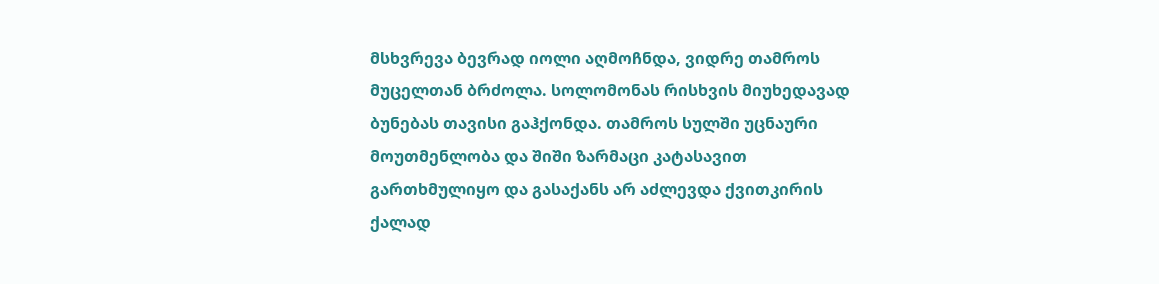მსხვრევა ბევრად იოლი აღმოჩნდა, ვიდრე თამროს მუცელთან ბრძოლა. სოლომონას რისხვის მიუხედავად ბუნებას თავისი გაჰქონდა. თამროს სულში უცნაური მოუთმენლობა და შიში ზარმაცი კატასავით გართხმულიყო და გასაქანს არ აძლევდა ქვითკირის ქალად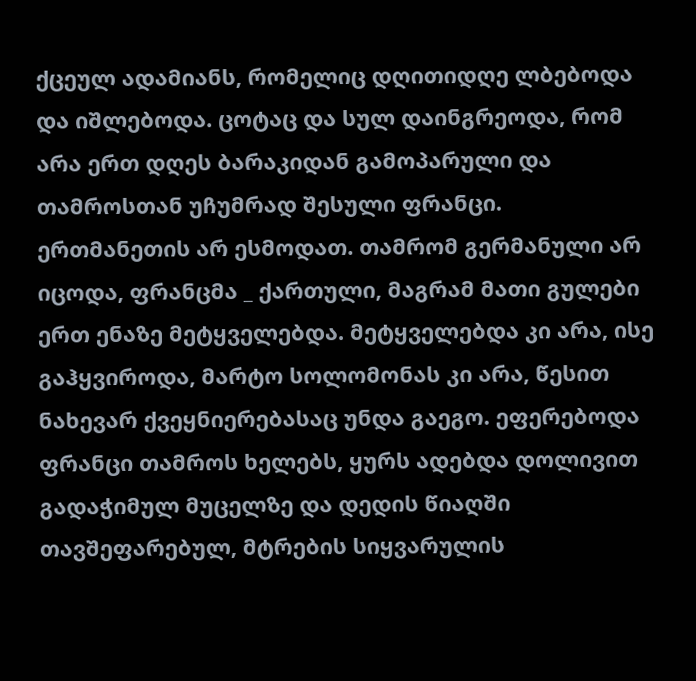ქცეულ ადამიანს, რომელიც დღითიდღე ლბებოდა და იშლებოდა. ცოტაც და სულ დაინგრეოდა, რომ არა ერთ დღეს ბარაკიდან გამოპარული და თამროსთან უჩუმრად შესული ფრანცი.
ერთმანეთის არ ესმოდათ. თამრომ გერმანული არ იცოდა, ფრანცმა _ ქართული, მაგრამ მათი გულები ერთ ენაზე მეტყველებდა. მეტყველებდა კი არა, ისე გაჰყვიროდა, მარტო სოლომონას კი არა, წესით ნახევარ ქვეყნიერებასაც უნდა გაეგო. ეფერებოდა ფრანცი თამროს ხელებს, ყურს ადებდა დოლივით გადაჭიმულ მუცელზე და დედის წიაღში თავშეფარებულ, მტრების სიყვარულის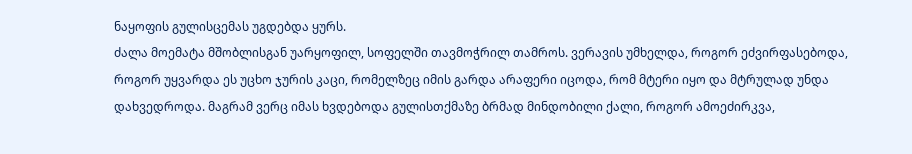ნაყოფის გულისცემას უგდებდა ყურს.
ძალა მოემატა მშობლისგან უარყოფილ, სოფელში თავმოჭრილ თამროს. ვერავის უმხელდა, როგორ ეძვირფასებოდა, როგორ უყვარდა ეს უცხო ჯურის კაცი, რომელზეც იმის გარდა არაფერი იცოდა, რომ მტერი იყო და მტრულად უნდა დახვედროდა. მაგრამ ვერც იმას ხვდებოდა გულისთქმაზე ბრმად მინდობილი ქალი, როგორ ამოეძირკვა,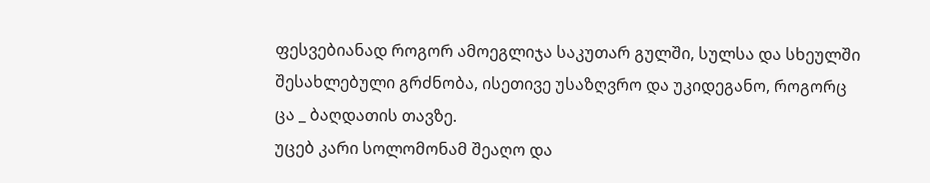ფესვებიანად როგორ ამოეგლიჯა საკუთარ გულში, სულსა და სხეულში შესახლებული გრძნობა, ისეთივე უსაზღვრო და უკიდეგანო, როგორც ცა _ ბაღდათის თავზე.
უცებ კარი სოლომონამ შეაღო და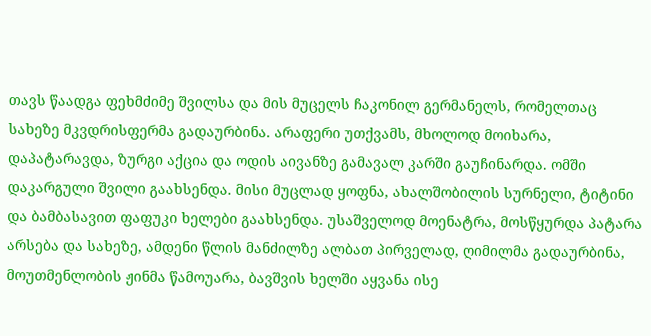თავს წაადგა ფეხმძიმე შვილსა და მის მუცელს ჩაკონილ გერმანელს, რომელთაც სახეზე მკვდრისფერმა გადაურბინა. არაფერი უთქვამს, მხოლოდ მოიხარა, დაპატარავდა, ზურგი აქცია და ოდის აივანზე გამავალ კარში გაუჩინარდა. ომში დაკარგული შვილი გაახსენდა. მისი მუცლად ყოფნა, ახალშობილის სურნელი, ტიტინი და ბამბასავით ფაფუკი ხელები გაახსენდა. უსაშველოდ მოენატრა, მოსწყურდა პატარა არსება და სახეზე, ამდენი წლის მანძილზე ალბათ პირველად, ღიმილმა გადაურბინა, მოუთმენლობის ჟინმა წამოუარა, ბავშვის ხელში აყვანა ისე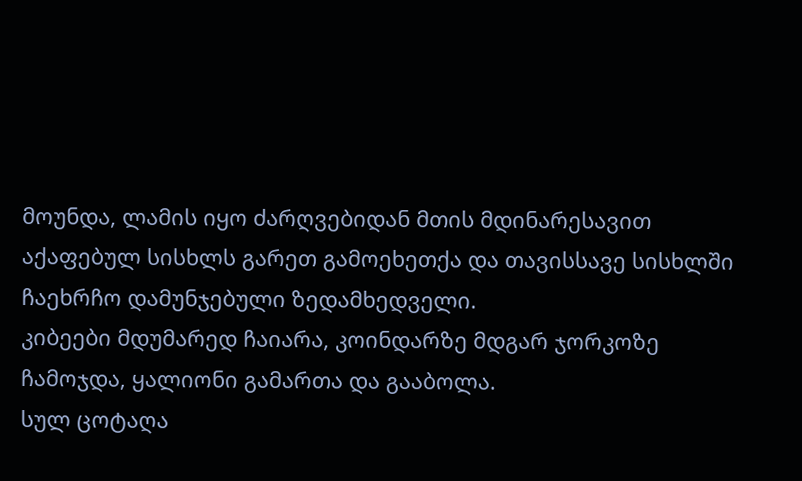მოუნდა, ლამის იყო ძარღვებიდან მთის მდინარესავით აქაფებულ სისხლს გარეთ გამოეხეთქა და თავისსავე სისხლში ჩაეხრჩო დამუნჯებული ზედამხედველი.
კიბეები მდუმარედ ჩაიარა, კოინდარზე მდგარ ჯორკოზე ჩამოჯდა, ყალიონი გამართა და გააბოლა.
სულ ცოტაღა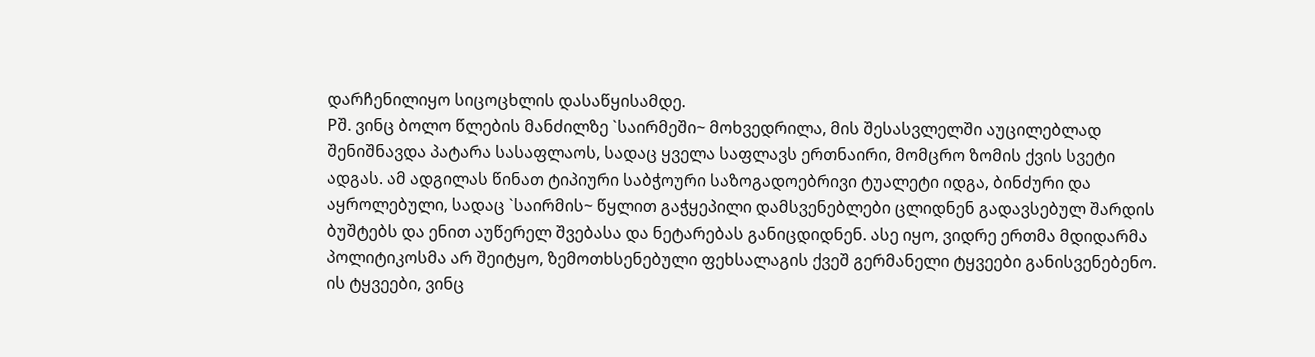დარჩენილიყო სიცოცხლის დასაწყისამდე.
Pშ. ვინც ბოლო წლების მანძილზე `საირმეში~ მოხვედრილა, მის შესასვლელში აუცილებლად შენიშნავდა პატარა სასაფლაოს, სადაც ყველა საფლავს ერთნაირი, მომცრო ზომის ქვის სვეტი ადგას. ამ ადგილას წინათ ტიპიური საბჭოური საზოგადოებრივი ტუალეტი იდგა, ბინძური და აყროლებული, სადაც `საირმის~ წყლით გაჭყეპილი დამსვენებლები ცლიდნენ გადავსებულ შარდის ბუშტებს და ენით აუწერელ შვებასა და ნეტარებას განიცდიდნენ. ასე იყო, ვიდრე ერთმა მდიდარმა პოლიტიკოსმა არ შეიტყო, ზემოთხსენებული ფეხსალაგის ქვეშ გერმანელი ტყვეები განისვენებენო. ის ტყვეები, ვინც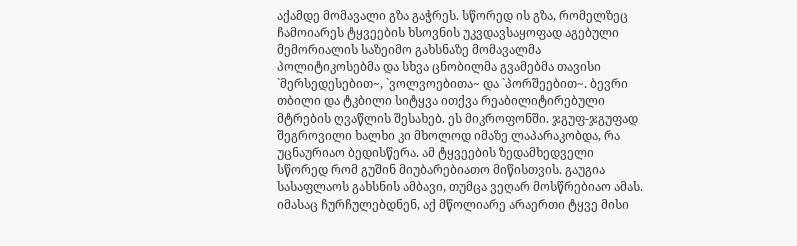აქამდე მომავალი გზა გაჭრეს. სწორედ ის გზა, რომელზეც ჩამოიარეს ტყვეების ხსოვნის უკვდავსაყოფად აგებული მემორიალის საზეიმო გახსნაზე მომავალმა პოლიტიკოსებმა და სხვა ცნობილმა გვამებმა თავისი `მერსედესებით~, `ვოლვოებითა~ და `პორშეებით~. ბევრი თბილი და ტკბილი სიტყვა ითქვა რეაბილიტირებული მტრების ღვაწლის შესახებ. ეს მიკროფონში. ჯგუფ-ჯგუფად შეგროვილი ხალხი კი მხოლოდ იმაზე ლაპარაკობდა, რა უცნაურიაო ბედისწერა. ამ ტყვეების ზედამხედველი სწორედ რომ გუშინ მიუბარებიათო მიწისთვის. გაუგია სასაფლაოს გახსნის ამბავი, თუმცა ვეღარ მოსწრებიაო ამას. იმასაც ჩურჩულებდნენ, აქ მწოლიარე არაერთი ტყვე მისი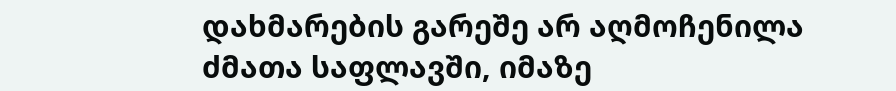დახმარების გარეშე არ აღმოჩენილა ძმათა საფლავში, იმაზე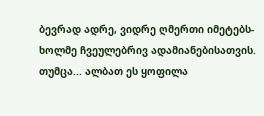ბევრად ადრე, ვიდრე ღმერთი იმეტებს-ხოლმე ჩვეულებრივ ადამიანებისათვის. თუმცა... ალბათ ეს ყოფილა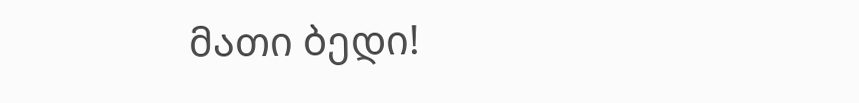მათი ბედი!